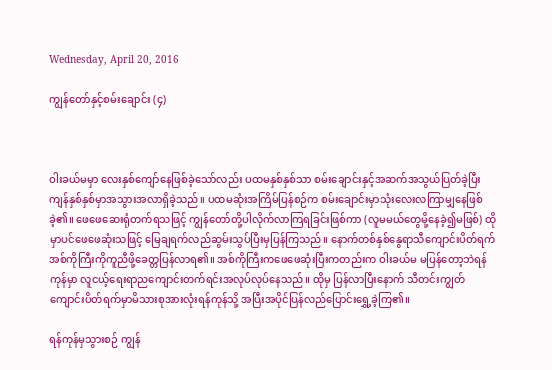Wednesday, April 20, 2016

ကျွန်တော်နှင့်စမ်းချောင်း (၄)



ဝါးခယ်မမှာ လေးနှစ်ကျော်နေဖြစ်ခဲ့သော်လည်း ပထမနှစ်နှစ်သာ စမ်းချောင်းနှင့်အဆက်အသွယ်ပြတ်ခဲ့ပြီး ကျန်နှစ်နှစ်မှာအသွားအလာရှိခဲ့သည်။ ပထမဆုံးအကြိမ်ပြန်စဉ်က စမ်းချောင်းမှာသုံးလေးလကြာမျှနေဖြစ်ခဲ့၏။ ဖေဖေဆေးရုံတက်ရသဖြင့် ကျွန်တော်တို့ပါလိုက်လာကြရခြင်းဖြစ်ကာ (လူမမယ်တွေမို့နေခဲ့၍မဖြစ်) ထိုမှာပင်ဖေဖေဆုံးသဖြင့် မြေချရက်လည်ဆွမ်းသွပ်ပြီးမှပြန်ကြသည်။ နောက်တစ်နှစ်နွေရာသီကျောင်းပိတ်ရက်အစ်ကိုကြီးကိုကူညီဖို့ခေတ္တပြန်လာရ၏။ အစ်ကိုကြီးကဖေဖေဆုံးပြီးကတည်းက ဝါးခယ်မ မပြန်တော့ဘဲရန်ကုန်မှာ လူငယ့်ရေးရာညကျောင်းတက်ရင်းအလုပ်လုပ်နေသည်။ ထိုမှ ပြန်လာပြီးနောက် သီတင်းကျွတ်ကျောင်းပိတ်ရက်မှာမိသားစုအားလုံးရန်ကုန်သို့ အပြီးအပိုင်ပြန်လည်ပြောင်းရွှေ့ခဲ့ကြ၏။

ရန်ကုန်မှသွားစဉ် ကျွန်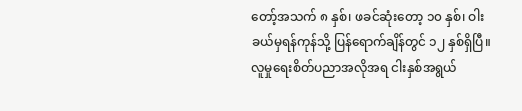တော့်အသက် ၈ နှစ်၊ ဖခင်ဆုံးတော့ ၁၀ နှစ်၊ ဝါးခယ်မှရန်ကုန်သို့ ပြန်ရောက်ချိန်တွင် ၁၂ နှစ်ရှိပြီ။ လူမှုရေးစိတ်ပညာအလိုအရ ငါးနှစ်အရွယ်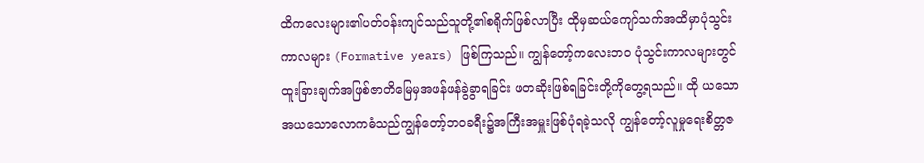ထိကလေးများ၏ပတ်ဝန်းကျင်သည်သူတို့၏စရိုက်ဖြစ်လာပြီး ထိုမှဆယ်ကျော်သက်အထိမှာပုံသွင်းကာလများ (Formative years) ဖြစ်ကြသည်။ ကျွန်တော့်ကလေးဘဝ ပုံသွင်းကာလများတွင် ထူးခြားချက်အဖြစ်ဇာတိမြေမှအဖန်ဖန်ခွဲခွာရခြင်း ဖတဆိုးဖြစ်ရခြင်းတို့ကိုတွေ့ရသည်။ ထို ယသောအယသောလောကဓံသည်ကျွန်တော့်ဘဝခရီး၌အကြီးအမှူးဖြစ်ပုံရခဲ့သလို ကျွန်တော့်လူမှုရေးစိတ္တဇ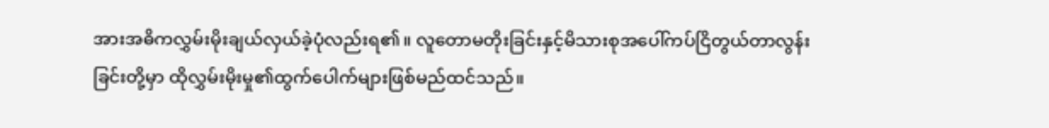အားအဓိကလွှမ်းမိုးချယ်လှယ်ခဲ့ပုံလည်းရ၏။ လူတောမတိုးခြင်းနှင့်မိသားစုအပေါ်ကပ်ငြိတွယ်တာလွန်းခြင်းတို့မှာ ထိုလွှမ်းမိုးမှု၏ထွက်ပေါက်များဖြစ်မည်ထင်သည်။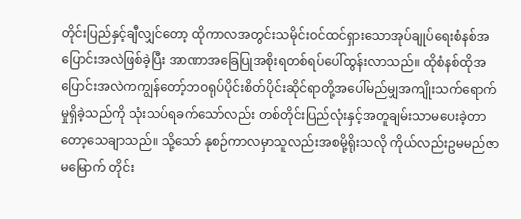တိုင်းပြည်နှင့်ချီလျှင်တော့ ထိုကာလအတွင်းသမိုင်းဝင်ထင်ရှားသောအုပ်ချုပ်ရေးစံနစ်အပြောင်းအလဲဖြစ်ခဲ့ပြီး အာဏာအခြေပြုအစိုးရတစ်ရပ်ပေါ်ထွန်းလာသည်။ ထိုစံနစ်ထိုအပြောင်းအလဲကကျွန်တော့်ဘဝရုပ်ပိုင်းစိတ်ပိုင်းဆိုင်ရာတို့အပေါ်မည်မျှအကျိုးသက်ရောက်မှုရှိခဲ့သည်ကို သုံးသပ်ရခက်သော်လည်း တစ်တိုင်းပြည်လုံးနှင့်အတူချမ်းသာမပေးခဲ့တာတော့သေချာသည်။ သို့သော် နုစဉ်ကာလမှာသူလည်းအစမို့ရိုးသလို ကိုယ်လည်းဥမမည်ဇာမမြောက် တိုင်း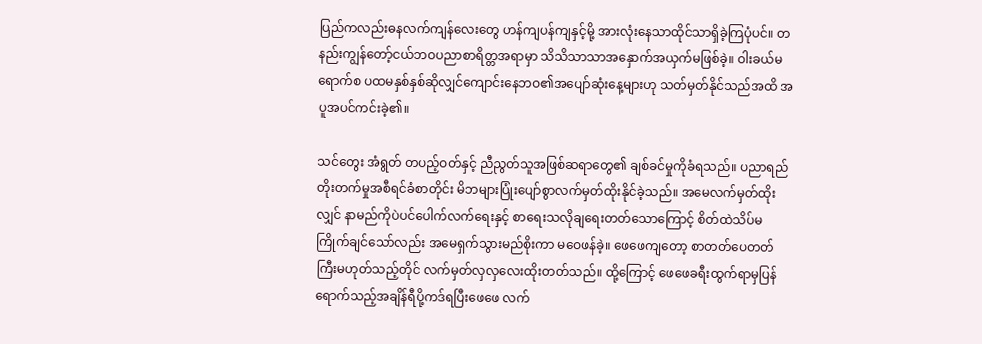ပြည်ကလည်းဓနလက်ကျန်လေးတွေ ဟန်ကျပန်ကျနှင့်မို့ အားလုံးနေသာထိုင်သာရှိခဲ့ကြပုံပင်။ တနည်းကျွန်တော့်ငယ်ဘဝပညာစာရိတ္တအရာမှာ သိသိသာသာအနှောက်အယှက်မဖြစ်ခဲ့။ ဝါးခယ်မရောက်စ ပထမနှစ်နှစ်ဆိုလျှင်ကျောင်းနေဘဝ၏အပျော်ဆုံးနေ့များဟု သတ်မှတ်နိုင်သည်အထိ အပူအပင်ကင်းခဲ့၏။

သင်တွေး အံရွတ် တပည့်ဝတ်နှင့် ညီညွတ်သူအဖြစ်ဆရာတွေ၏ ချစ်ခင်မှုကိုခံရသည်။ ပညာရည်တိုးတက်မှုအစီရင်ခံစာတိုင်း မိဘများပြုံးပျော်စွာလက်မှတ်ထိုးနိုင်ခဲ့သည်။ အမေလက်မှတ်ထိုးလျှင် နာမည်ကိုပဲပင်ပေါက်လက်ရေးနှင့် စာရေးသလိုချရေးတတ်သောကြောင့် စိတ်ထဲသိပ်မကြိုက်ချင်သော်လည်း အမေရှက်သွားမည်စိုးကာ မဝေဖန်ခဲ့။ ဖေဖေကျတော့ စာတတ်ပေတတ်ကြီးမဟုတ်သည့်တိုင် လက်မှတ်လှလှလေးထိုးတတ်သည်။ ထို့ကြောင့် ဖေဖေခရီးထွက်ရာမှပြန်ရောက်သည့်အချိန်ရီပို့ကဒ်ရပြီးဖေဖေ လက်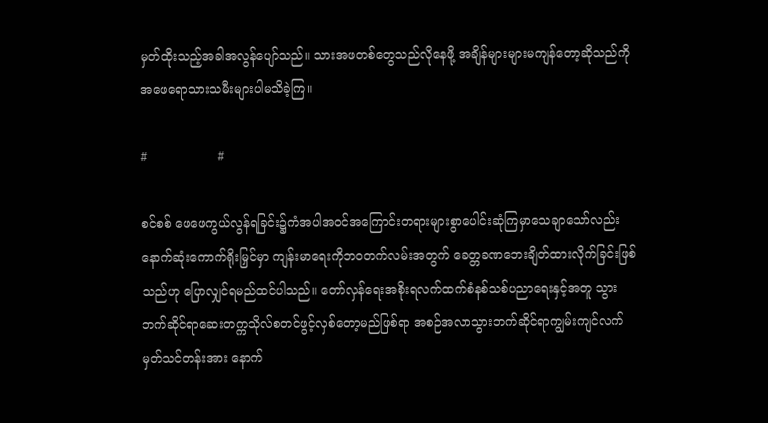မှတ်ထိုးသည့်အခါအလွန်ပျော်သည်။ သားအဖတစ်တွေသည်လိုနေဖို့ အချိန်များများမကျန်တော့ဆိုသည်ကို အဖေရောသားသမီးများပါမသိခဲ့ကြ။

#                  #

စင်စစ် ဖေဖေကွယ်လွန်ရခြင်း၌ကံအပါအဝင်အကြောင်းတရားများစွာပေါင်းဆုံကြမှာသေချာသော်လည်း နောက်ဆုံးကောက်ရိုးမြှင်မှာ ကျန်းမာရေးကိုဘဝတက်လမ်းအတွက် ခေတ္တခဏဘေးချိတ်ထားလိုက်ခြင်းဖြစ် သည်ဟု ပြောလျှင်ရမည်ထင်ပါသည်။ တော်လှန်ရေးအစိုးရလက်ထက်စံနစ်သစ်ပညာရေးနှင့်အတူ သွားဘက်ဆိုင်ရာဆေးတက္ကသိုလ်စတင်ဖွင့်လှစ်တော့မည်ဖြစ်ရာ အစဉ်အလာသွားဘက်ဆိုင်ရာကျွမ်းကျင်လက်မှတ်သင်တန်းအား နောက်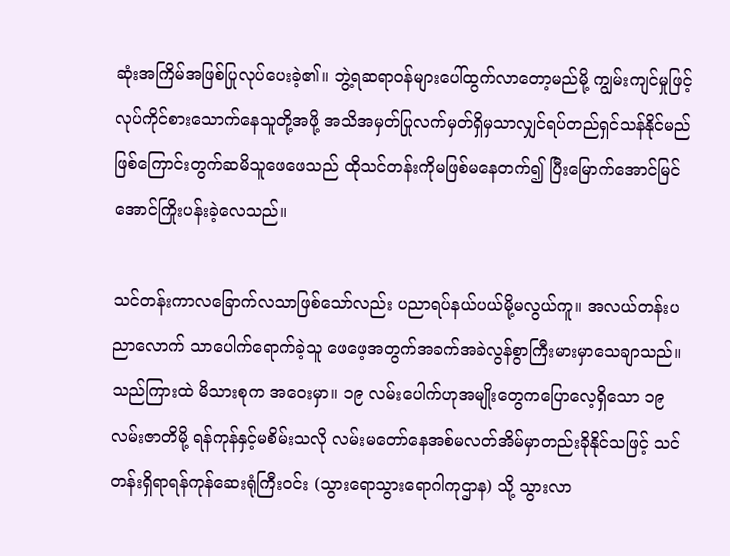ဆုံးအကြိမ်အဖြစ်ပြုလုပ်ပေးခဲ့၏။ ဘွဲ့ရဆရာဝန်များပေါ်ထွက်လာတော့မည်မို့ ကျွမ်းကျင်မှုဖြင့်လုပ်ကိုင်စားသောက်နေသူတို့အဖို့ အသိအမှတ်ပြုလက်မှတ်ရှိမှသာလျှင်ရပ်တည်ရှင်သန်နိုင်မည်ဖြစ်ကြောင်းတွက်ဆမိသူဖေဖေသည် ထိုသင်တန်းကိုမဖြစ်မနေတက်၍ ပြီးမြောက်အောင်မြင်အောင်ကြိုးပန်းခဲ့လေသည်။

သင်တန်းကာလခြောက်လသာဖြစ်သော်လည်း ပညာရပ်နယ်ပယ်မို့မလွယ်ကူ။ အလယ်တန်းပညာလောက် သာပေါက်ရောက်ခဲ့သူ ဖေဖေ့အတွက်အခက်အခဲလွန်စွာကြီးမားမှာသေချာသည်။ သည်ကြားထဲ မိသားစုက အဝေးမှာ။ ၁၉ လမ်းပေါက်ဟုအမျိုးတွေကပြောလေ့ရှိသော ၁၉ လမ်းဇာတိမို့ ရန်ကုန်နှင့်မစိမ်းသလို လမ်းမတော်နေအစ်မလတ်အိမ်မှာတည်းခိုနိုင်သဖြင့် သင်တန်းရှိရာရန်ကုန်ဆေးရုံကြီးဝင်း (သွားရောသွားရောဂါကုဌာန) သို့ သွားလာ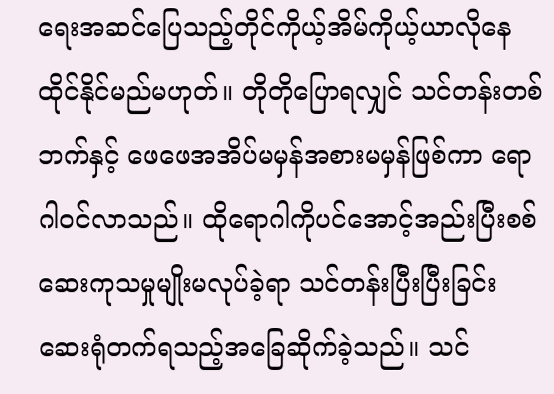ရေးအဆင်ပြေသည့်တိုင်ကိုယ့်အိမ်ကိုယ့်ယာလိုနေထိုင်နိုင်မည်မဟုတ်။ တိုတိုပြောရလျှင် သင်တန်းတစ်ဘက်နှင့် ဖေဖေအအိပ်မမှန်အစားမမှန်ဖြစ်ကာ ရောဂါဝင်လာသည်။ ထိုရောဂါကိုပင်အောင့်အည်းပြီးစစ်ဆေးကုသမှုမျိုးမလုပ်ခဲ့ရာ သင်တန်းပြီးပြီးခြင်းဆေးရုံတက်ရသည့်အခြေဆိုက်ခဲ့သည်။ သင်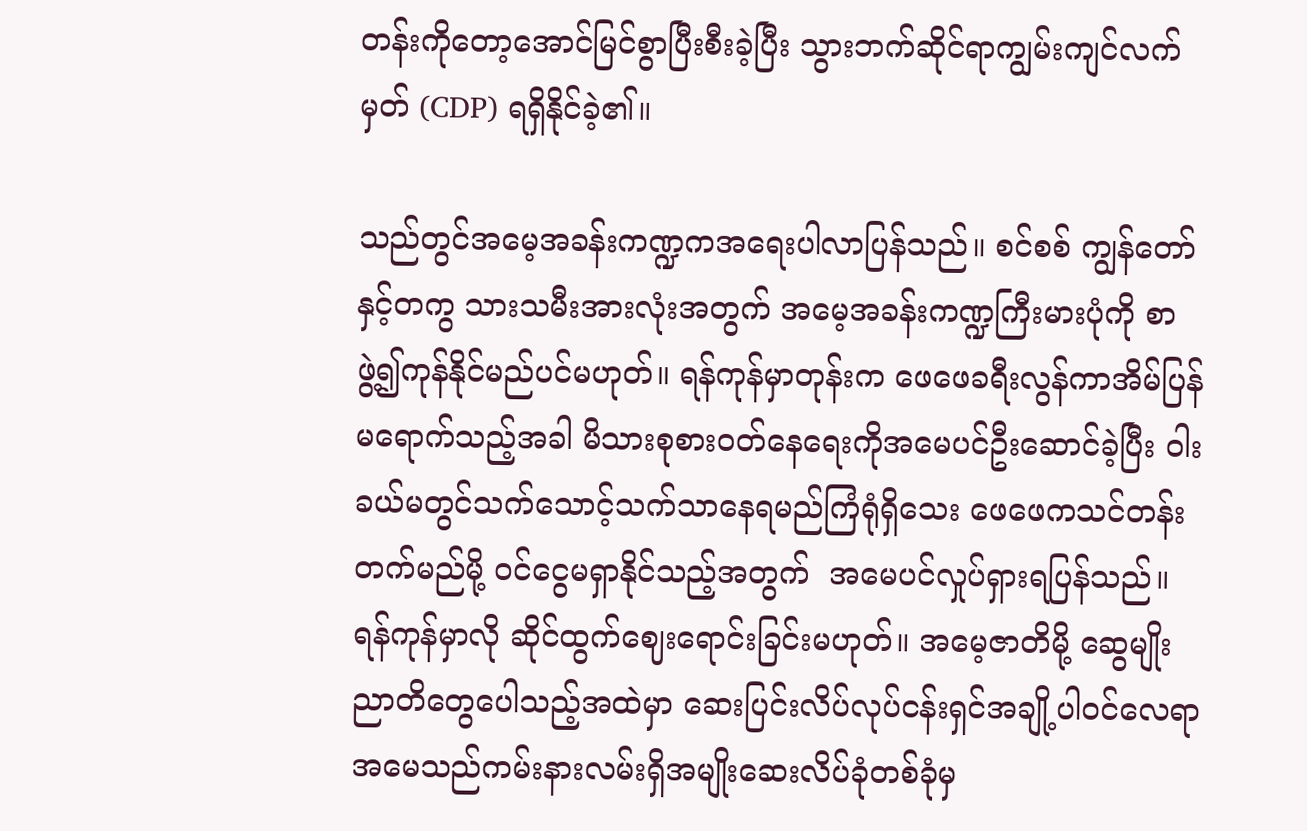တန်းကိုတော့အောင်မြင်စွာပြီးစီးခဲ့ပြီး သွားဘက်ဆိုင်ရာကျွမ်းကျင်လက်မှတ် (CDP) ရရှိနိုင်ခဲ့၏။

သည်တွင်အမေ့အခန်းကဏ္ဍကအရေးပါလာပြန်သည်။ စင်စစ် ကျွန်တော်နှင့်တကွ သားသမီးအားလုံးအတွက် အမေ့အခန်းကဏ္ဍကြီးမားပုံကို စာဖွဲ့၍ကုန်နိုင်မည်ပင်မဟုတ်။ ရန်ကုန်မှာတုန်းက ဖေဖေခရီးလွန်ကာအိမ်ပြန်မရောက်သည့်အခါ မိသားစုစားဝတ်နေရေးကိုအမေပင်ဦးဆောင်ခဲ့ပြီး ဝါးခယ်မတွင်သက်သောင့်သက်သာနေရမည်ကြံရုံရှိသေး ဖေဖေကသင်တန်းတက်မည်မို့ ဝင်ငွေမရှာနိုင်သည့်အတွက်  အမေပင်လှုပ်ရှားရပြန်သည်။ ရန်ကုန်မှာလို ဆိုင်ထွက်ဈေးရောင်းခြင်းမဟုတ်။ အမေ့ဇာတိမို့ ဆွေမျိုးညာတိတွေပေါသည့်အထဲမှာ ဆေးပြင်းလိပ်လုပ်ငန်းရှင်အချို့ပါဝင်လေရာ အမေသည်ကမ်းနားလမ်းရှိအမျိုးဆေးလိပ်ခုံတစ်ခုံမှ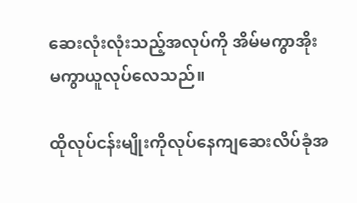ဆေးလုံးလုံးသည့်အလုပ်ကို အိမ်မကွာအိုးမကွာယူလုပ်လေသည်။

ထိုလုပ်ငန်းမျိုးကိုလုပ်နေကျဆေးလိပ်ခုံအ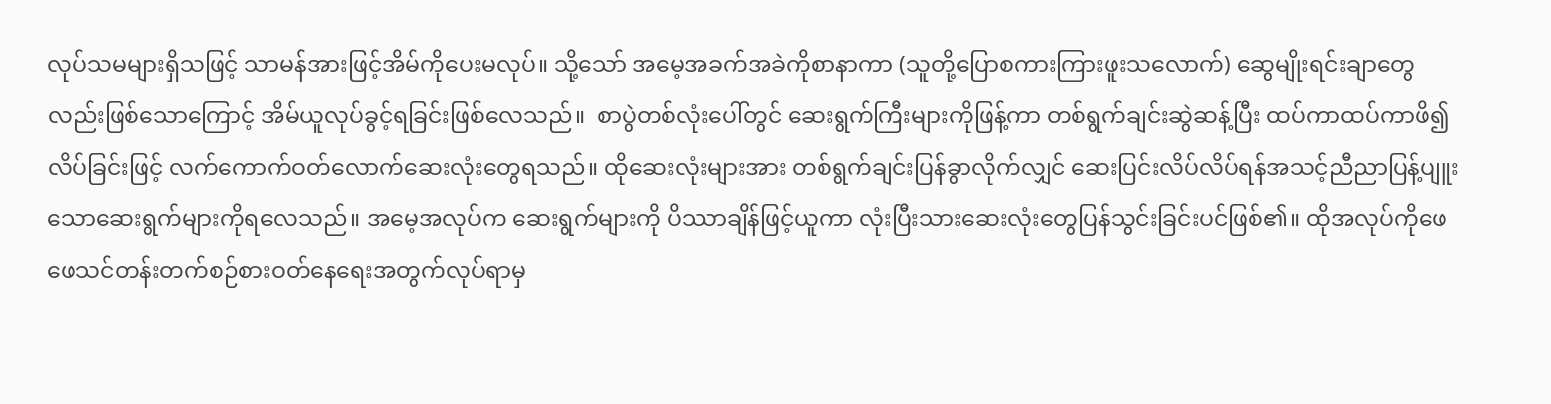လုပ်သမများရှိသဖြင့် သာမန်အားဖြင့်အိမ်ကိုပေးမလုပ်။ သို့သော် အမေ့အခက်အခဲကိုစာနာကာ (သူတို့ပြောစကားကြားဖူးသလောက်) ဆွေမျိုးရင်းချာတွေလည်းဖြစ်သောကြောင့် အိမ်ယူလုပ်ခွင့်ရခြင်းဖြစ်လေသည်။  စာပွဲတစ်လုံးပေါ်တွင် ဆေးရွက်ကြီးများကိုဖြန့်ကာ တစ်ရွက်ချင်းဆွဲဆန့်ပြီး ထပ်ကာထပ်ကာဖိ၍လိပ်ခြင်းဖြင့် လက်ကောက်ဝတ်လောက်ဆေးလုံးတွေရသည်။ ထိုဆေးလုံးများအား တစ်ရွက်ချင်းပြန်ခွာလိုက်လျှင် ဆေးပြင်းလိပ်လိပ်ရန်အသင့်ညီညာပြန့်ပျူးသောဆေးရွက်များကိုရလေသည်။ အမေ့အလုပ်က ဆေးရွက်များကို ပိဿာချိန်ဖြင့်ယူကာ လုံးပြီးသားဆေးလုံးတွေပြန်သွင်းခြင်းပင်ဖြစ်၏။ ထိုအလုပ်ကိုဖေဖေသင်တန်းတက်စဉ်စားဝတ်နေရေးအတွက်လုပ်ရာမှ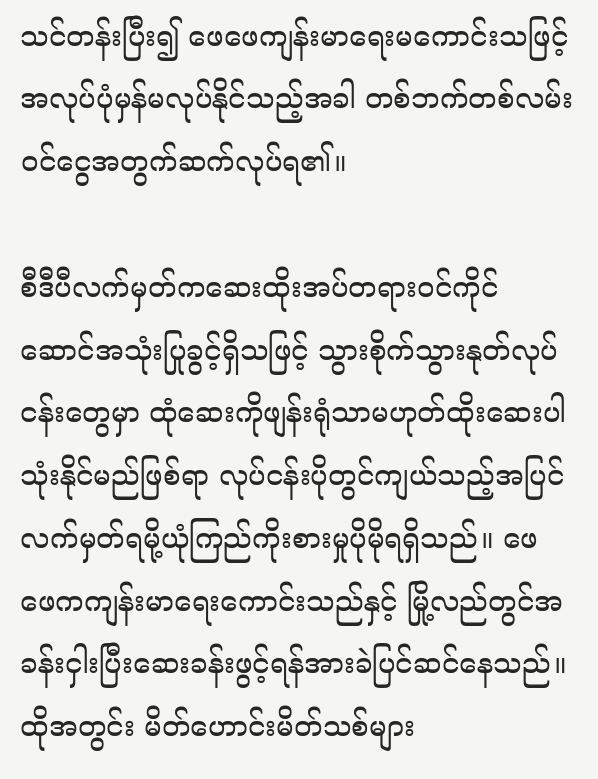သင်တန်းပြီး၍ ဖေဖေကျန်းမာရေးမကောင်းသဖြင့် အလုပ်ပုံမှန်မလုပ်နိုင်သည့်အခါ တစ်ဘက်တစ်လမ်းဝင်ငွေအတွက်ဆက်လုပ်ရ၏။

စီဒီပီလက်မှတ်ကဆေးထိုးအပ်တရားဝင်ကိုင်ဆောင်အသုံးပြုခွင့်ရှိသဖြင့် သွားစိုက်သွားနုတ်လုပ်ငန်းတွေမှာ ထုံဆေးကိုဖျန်းရုံသာမဟုတ်ထိုးဆေးပါသုံးနိုင်မည်ဖြစ်ရာ လုပ်ငန်းပိုတွင်ကျယ်သည့်အပြင် လက်မှတ်ရမို့ယုံကြည်ကိုးစားမှုပိုမိုရရှိသည်။ ဖေဖေကကျန်းမာရေးကောင်းသည်နှင့် မြို့လည်တွင်အခန်းငှါးပြီးဆေးခန်းဖွင့်ရန်အားခဲပြင်ဆင်နေသည်။ ထိုအတွင်း မိတ်ဟောင်းမိတ်သစ်များ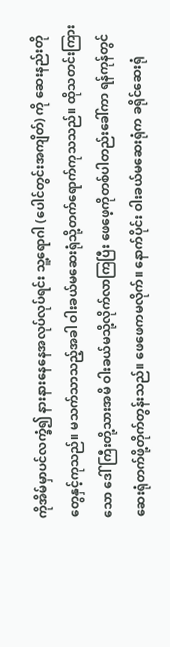ကိုအိမ်မှာပင်လက္ခံ၍ နားနားနေနေအလုပ်လုပ်ရင်း သူ့ရောဂါ (ပေါင်တွင်းအကျိတ်) ကို ဆေးနည်းတိုတွေနှင့်ကုသည်။ မသက်သာသည့်အခါ ဝါးခယ်မဆေးရုံသို့တက်ရောက်ကုသသည်။ ထိုသတင်းကြားသော ဒေါ်ကြီးတို့သားအမိ ဝါးခယ်မသို့လိုက်လာကြပြီး ဖေဖေ့ကိုတစ်ပါတည်းခေါ်ကာ ရန်ကုန်တွင်ဆေးရုံတက်ဖို့တိုက်တွန်းသည်။ ဖေဖေကမလိုက်။ နောက်ပိုင်း ဝါးခယ်မဆေးရုံက ခရိုင်ဆေးရုံ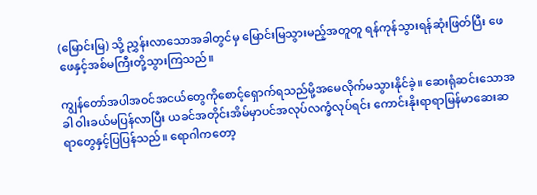(မြောင်းမြ) သို့ ညွှန်းလာသောအခါတွင်မှ မြောင်းမြသွားမည့်အတူတူ ရန်ကုန်သွားရန်ဆုံးဖြတ်ပြီး ဖေဖေနှင့်အစ်မကြီးတို့သွားကြသည်။

ကျွန်တော်အပါအဝင်အငယ်‌တွေကို‌စောင့်ရှောက်ရသည်မို့အမေလိုက်မသွားနိုင်ခဲ့။ ဆေးရုံဆင်းသောအခါ ဝါးခယ်မပြန်လာပြီး ယခင်အတိုင်းအိမ်မှာပင်အလုပ်လက္ခံလုပ်ရင်း ကောင်းနိုးရာရာမြန်မာဆေးဆရာတွေနှင့်ပြပြန်သည်။ ရောဂါကတော့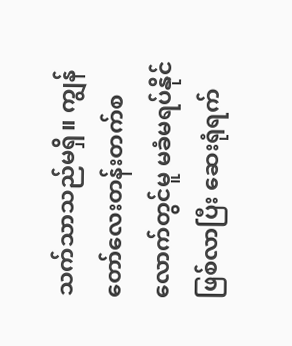သက်သာသည်မရှိ။ ကျွန်တော်လေးတန်းတက်စလောက်တွင်မူ မခံမရပ်နိုင်ဖြစ်လာပြီး ဆေးရုံရက်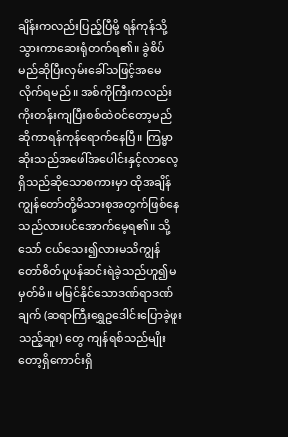ချိန်းကလည်းပြည့်ပြီမို့ ရန်ကုန်သို့သွားကာဆေးရုံတက်ရ၏။ ခွဲစိပ်မည်ဆိုပြီးလှမ်းခေါ်သဖြင့်အမေလိုက်ရမည်။ အစ်ကိုကြီးကလည်း ကိုးတန်းကျပြီးစစ်ထဲဝင်တော့မည်ဆိုကာရန်ကုန်ရောက်နေပြီ။ ကြမ္မာဆိုးသည်အဖေါ်အပေါင်းနှင့်လာလေ့ရှိသည်ဆိုသောစကားမှာ ထိုအချိန်ကျွန်တော်တို့မိသားစုအတွက်ဖြစ်နေသည်လားပင်အောက်မေ့ရ၏။ သို့သော် ငယ်သေး၍လားမသိကျွန်တော်စိတ်ပူပန်ဆင်းရဲခဲ့သည်ဟူ၍မမှတ်မိ။ မမြင်နိုင်သောဒဏ်ရာဒဏ်ချက် (ဆရာကြီးရွှေဥဒေါင်းပြောခဲ့ဖူးသည့်ဆူး) တွေ ကျန်ရစ်သည်မျိုးတော့ရှိကောင်းရှိ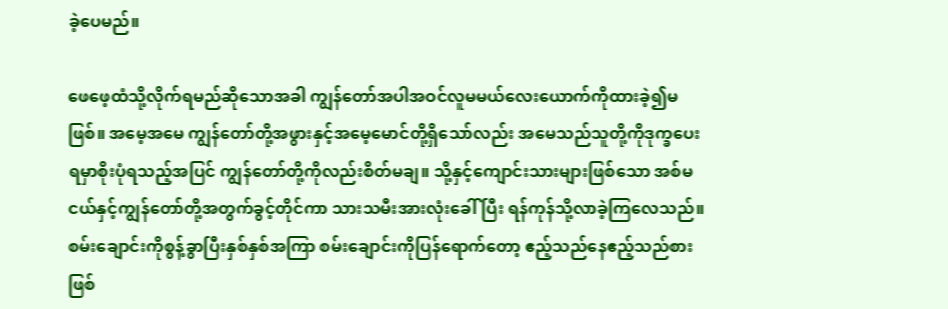ခဲ့ပေမည်။

ဖေဖေ့ထံသို့လိုက်ရမည်ဆိုသောအခါ ကျွန်တော်အပါအဝင်လူမမယ်လေးယောက်ကိုထားခဲ့၍မဖြစ်။ အမေ့အမေ ကျွန်တော်တို့အဖွားနှင့်အမေ့မောင်တို့ရှိသော်လည်း အမေသည်သူတို့ကိုဒုက္ခပေးရမှာစိုးပုံရသည့်အပြင် ကျွန်တော်တို့ကိုလည်းစိတ်မချ။ သို့နှင့်ကျောင်းသားများဖြစ်သော အစ်မငယ်နှင့်ကျွန်တော်တို့အတွက်ခွင့်တိုင်ကာ သားသမီးအားလုံးခေါ် ပြီး ရန်ကုန်သို့လာခဲ့ကြလေသည်။ စမ်းချောင်းကိုစွန့်ခွာပြီးနှစ်နှစ်အကြာ စမ်းချောင်းကိုပြန်ရောက်တော့ ဧည့်သည်နေဧည့်သည်စားဖြစ်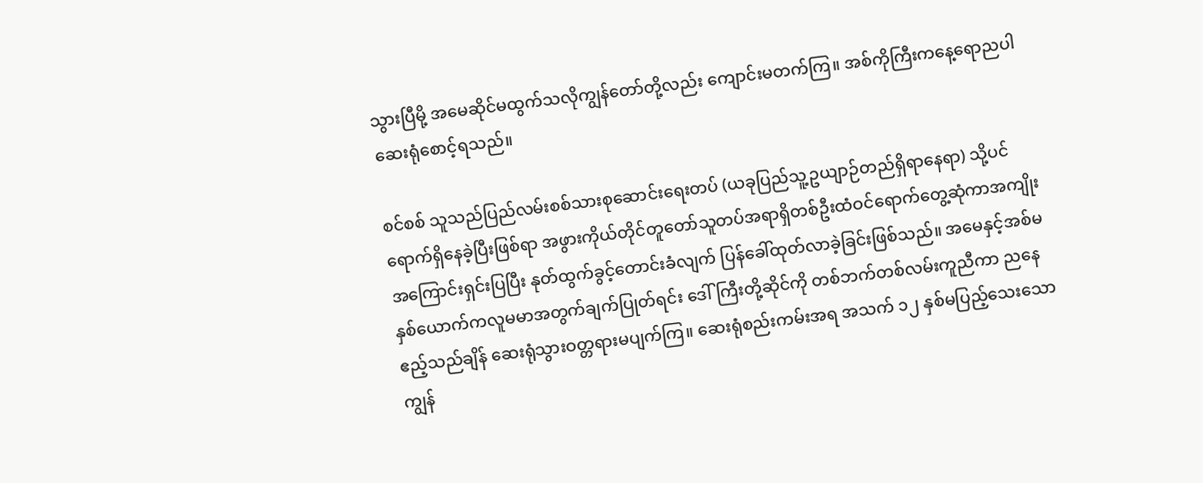သွားပြီမို့ အမေဆိုင်မထွက်သလိုကျွန်တော်တို့လည်း ကျောင်းမတက်ကြ။ အစ်ကိုကြီးကနေ့ရောညပါဆေးရုံစောင့်ရသည်။

စင်စစ် သူသည်ပြည်လမ်းစစ်သားစုဆောင်းရေးတပ် (ယခုပြည်သူ့ဥယျာဉ်တည်ရှိရာနေရာ) သို့ပင်ရောက်ရှိနေခဲ့ပြီးဖြစ်ရာ အဖွားကိုယ်တိုင်တူတော်သူတပ်အရာရှိတစ်ဦးထံဝင်ရောက်တွေ့ဆုံကာအကျိုးအကြောင်းရှင်းပြပြီး နုတ်ထွက်ခွင့်တောင်းခံလျက် ပြန်ခေါ်ထုတ်လာခဲ့ခြင်းဖြစ်သည်။ အမေနှင့်အစ်မနှစ်ယောက်ကလူမမာအတွက်ချက်ပြုတ်ရင်း ဒေါ်ကြီးတို့ဆိုင်ကို တစ်ဘက်တစ်လမ်းကူညီကာ ညနေဧည့်သည်ချိန် ဆေးရုံသွားဝတ္တရားမပျက်ကြ။ ဆေးရုံစည်းကမ်းအရ အသက် ၁၂ နှစ်မပြည့်သေးသောကျွန်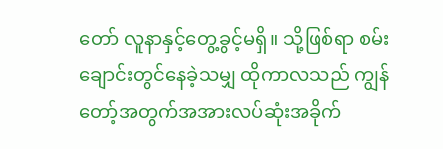တော် လူနာနှင့်တွေ့ခွင့်မရှိ။ သို့ဖြစ်ရာ စမ်းချောင်းတွင်နေခဲ့သမျှ ထိုကာလသည် ကျွန်တော့်အတွက်အအားလပ်ဆုံးအခိုက်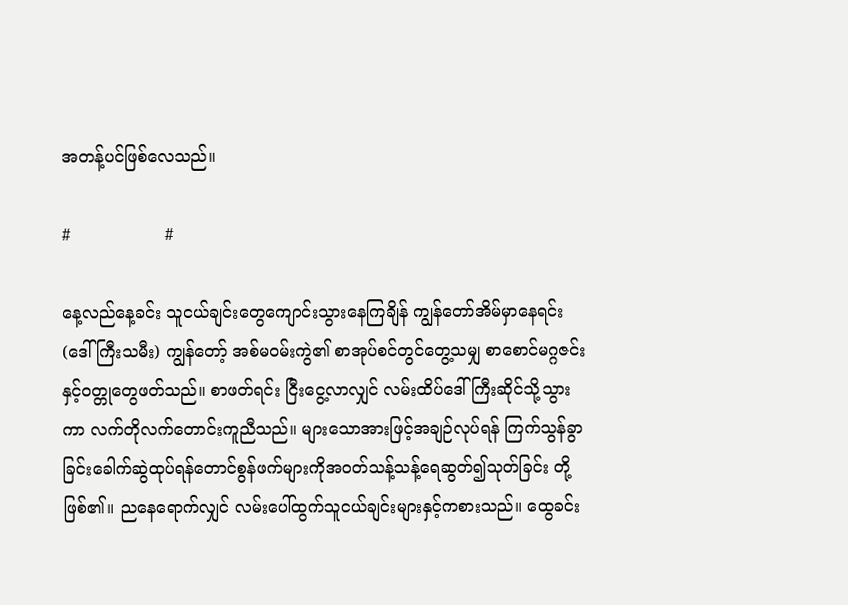အတန့်ပင်ဖြစ်လေသည်။

#                  #

နေ့လည်နေ့ခင်း သူငယ်ချင်းတွေကျောင်းသွားနေကြချိန် ကျွန်တော်အိမ်မှာနေရင်း (ဒေါ်ကြီးသမီး) ကျွန်တော့် အစ်မဝမ်းကွဲ၏ စာအုပ်စင်တွင်တွေ့သမျှ စာစောင်မဂ္ဂဇင်းနှင့်ဝတ္တုတွေဖတ်သည်။ စာဖတ်ရင်း ငြီးငွေ့လာလျှင် လမ်းထိပ်ဒေါ်ကြီးဆိုင်သို့သွားကာ လက်တိုလက်တောင်းကူညီသည်။ များသောအားဖြင့်အချဉ်လုပ်ရန် ကြက်သွန်ခွာခြင်းခေါက်ဆွဲထုပ်ရန်တောင်စွန်ဖက်များကိုအဝတ်သန့်သန့်ရေဆွတ်၍သုတ်ခြင်း တို့ဖြစ်၏။ ညနေရောက်လျှင် လမ်းပေါ်ထွက်သူငယ်ချင်းများနှင့်ကစားသည်။ ထွေခင်း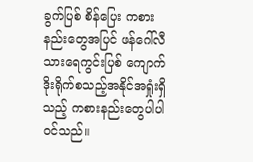ခွက်ပြစ် စိန်ပြေး ကစားနည်းတွေအပြင် ဖန်ဂေါ်လီ သားရေကွင်းပြစ် ကျောက်ဒိုးရိုက်စသည့်အနိုင်အရှုံးရှိသည့် ကစားနည်းတွေပါပါဝင်သည်။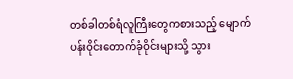တစ်ခါတစ်ရံလူကြီးတွေကစားသည့် မျောက်ပန်းဝိုင်းတောက်ခုံဝိုင်းများသို့ သွား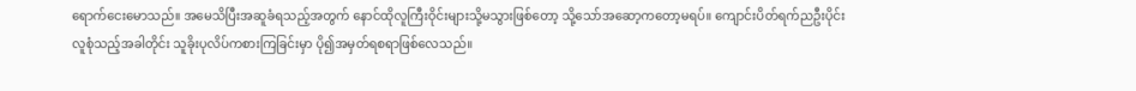ရောက်ငေးမောသည်။ အမေသိပြီးအဆူခံရသည့်အတွက် နောင်ထိုလူကြီးဝိုင်းများသို့မသွားဖြစ်တော့ သို့သော်အဆော့ကတော့မရပ်။ ကျောင်းပိတ်ရက်ညဦးပိုင်းလူစုံသည့်အခါတိုင်း သူခိုးပုလိပ်ကစားကြခြင်းမှာ ပို၍အမှတ်ရစရာဖြစ်လေသည်။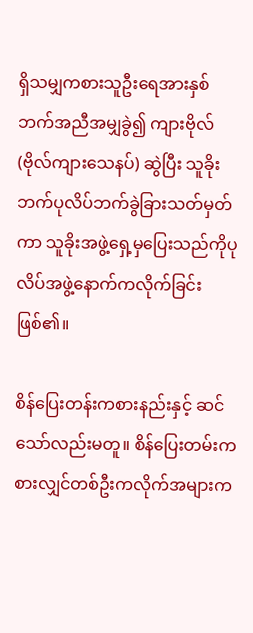ရှိသမျှကစားသူဦးရေအားနှစ်ဘက်အညီအမျှခွဲ၍ ကျားဗိုလ် (ဗိုလ်ကျားသေနပ်) ဆွဲပြီး သူခိုးဘက်ပုလိပ်ဘက်ခွဲခြားသတ်မှတ်ကာ သူခိုးအဖွဲ့ရှေ့မှပြေးသည်ကိုပုလိပ်အဖွဲ့နောက်ကလိုက်ခြင်းဖြစ်၏။

စိန်ပြေးတန်းကစားနည်းနှင့် ဆင်သော်လည်းမတူ။ စိန်ပြေးတမ်းကစားလျှင်တစ်ဦးကလိုက်အများက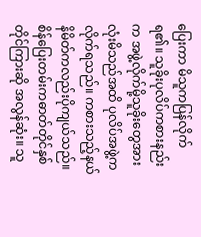ပြေးကာ မိသူကပြန်လိုက်ရ၏။ သူခိုးပုလိပ်ကစားနည်းက အဖွဲ့လိုက်မို့သူခိုးတွေအားလုံးမိသည်အထိ ပုလိပ်အဖွဲ့ကလိုက်ရသည်။ ကစားသည့်နယ်နိမိတ်ကလည်းပိုကျယ်သည်။ စိန်ပြေးတမ်းကဓာတ်တိုင်နှစ်တိုင်ကြားဆို အလွန်ဆုံး။ သူ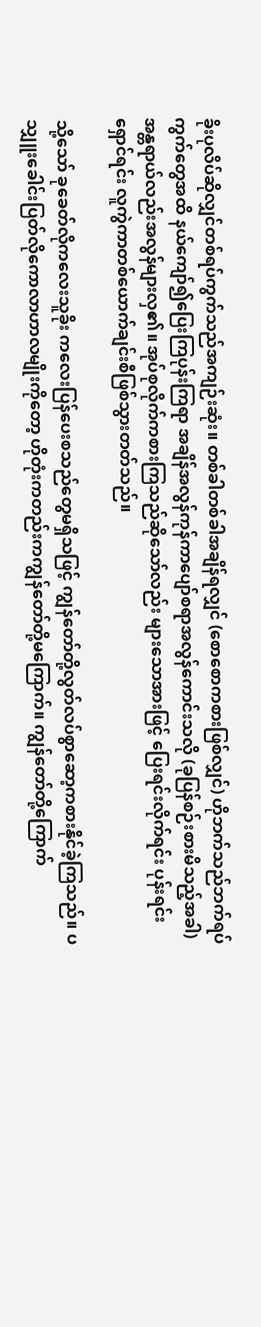ခိုးပုလိပ်ဆိုလျှင်တစ်ရပ်ကွက်သည်အကျဉ်းဆုံး။ တစ်ခါတစ်ခါအချိန်ရလျှင် (စောစောကစားဖြစ်လျှင်) ဟိုဘက်သည်ဘက်ရပ်ကွက်တွေအထိ နယ်ကျော်၍ပြေးကြပုန်းကြရာ အချိန်အလွန်ကုန်ကာပျော်စရာအလွန်ကောင်းသလို (ခုပြန်စဉ်းစားမိသည့်အခါ) အန္တရာယ်လည်းအလွန်များလှ၏။ အုပ်စုလိုက်ကစားကြသည်ဆိုသော်လည်း များသောအားဖြင့် ပြေးရင်းလိုက်ရင်း ပုန်းရင်းရှောင်ရင်း လူကွဲကာတစ်ယောက်ချင်းစီဖြစ်သွားတတ်သည်။

သို့သော် ခုခေတ်လိုကလေးသူခိုး ကလေးပြန်ပေးစသည်တွေမရှိသဖြင့် ကျွန်တော်တို့လွတ်လပ်စွာဆော့ကစားနိုင်ခဲ့ကြသည်။ ပသျှူးခေါင်းပြတ်လိုကောလာဟာလမျိုးကိုတော့ ဟိုတုံးကတည်းကကျွန်တော်တို့မကြောက်။ ကျွန်တော်တို့ကြောက်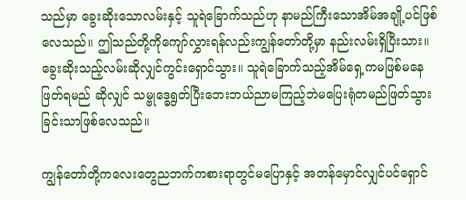သည်မှာ ခွေးဆိုးသောလမ်းနှင့် သူရဲခြောက်သည်ဟု နာမည်ကြီးသောအိမ်အချို့ပင်ဖြစ်လေသည်။ ဤသည်တို့ကိုကျော်လွှားရန်လည်းကျွန်တော်တို့မှာ နည်းလမ်းရှိပြီးသား။ ခွေးဆိုးသည့်လမ်းဆိုလျှင်ကွင်းရှောင်သွား။ သူရဲခြောက်သည့်အိမ်ရှေ့ကမဖြစ်မနေဖြတ်ရမည် ဆိုလျှင် သမ္ဗုဒ္ဓေရွတ်ပြီးဘေးဘယ်ညာမကြည့်ဘဲမပြေးရုံတမည်ဖြတ်သွားခြင်းသာဖြစ်လေသည်။

ကျွန်တော်တို့ကလေးတွေညဘက်ကစားရာတွင်မပြောနှင့် အတန်မှောင်လျှင်ပင်ရှောင်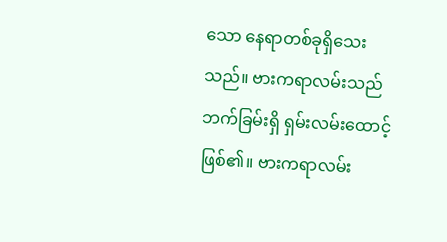သော နေရာတစ်ခုရှိသေးသည်။ ဗားကရာလမ်းသည်ဘက်ခြမ်းရှိ ရှမ်းလမ်းထောင့်ဖြစ်၏။ ဗားကရာလမ်း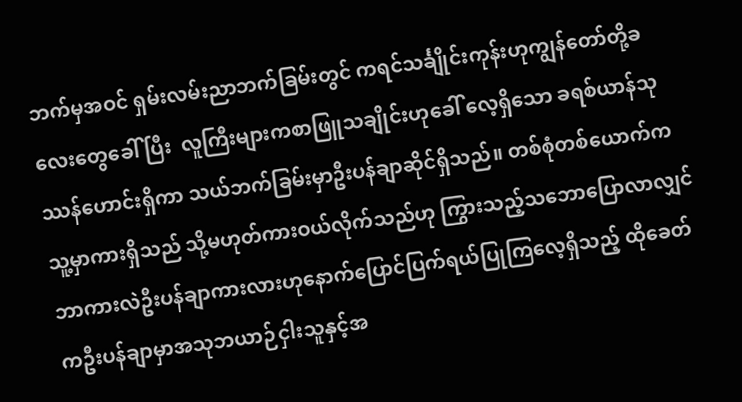ဘက်မှအဝင် ရှမ်းလမ်းညာဘက်ခြမ်းတွင် ကရင်သင်္ချိုင်းကုန်းဟုကျွန်တော်တို့ခလေးတွေခေါ် ပြီး  လူကြီးများကစာဖြူသချိုင်းဟုခေါ် လေ့ရှိသော ခရစ်ယာန်သုဿန်‌ဟောင်းရှိကာ သယ်ဘက်ခြမ်းမှာဦးပန်ချာဆိုင်ရှိသည်။ တစ်စုံတစ်ယောက်က သူ့မှာကားရှိသည် သို့မဟုတ်ကားဝယ်လိုက်သည်ဟု ကြွားသည့်သဘောပြောလာလျှင် ဘာကားလဲဦးပန်ချာကားလားဟုနောက်ပြောင်ပြက်ရယ်ပြုကြလေ့ရှိသည့် ထိုခေတ်ကဦးပန်ချာမှာအသုဘယာဉ်ငှါးသူနှင့်အ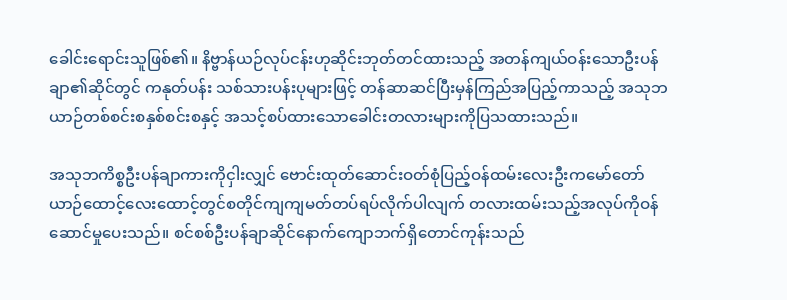ခေါင်းရောင်းသူဖြစ်၏။ နိဗ္ဗာန်ယဉ်လုပ်ငန်းဟုဆိုင်းဘုတ်တင်ထားသည့် အတန်ကျယ်ဝန်းသောဦးပန်ချာ၏ဆိုင်တွင် ကနုတ်ပန်း သစ်သားပန်းပုများဖြင့် တန်ဆာဆင်ပြီးမှန်ကြည်အပြည့်ကာသည့် အသုဘယာဉ်တစ်စင်းစနှစ်စင်းစနှင့် အသင့်စပ်ထားသောခေါင်းတလားများကိုပြသထားသည်။

အသုဘကိစ္စဦးပန်ချာကားကိုငှါးလျှင် ဗောင်းထုတ်ဆောင်းဝတ်စုံပြည့်ဝန်ထမ်းလေးဦးကမော်တော်ယာဉ်ထောင့်လေးထောင့်တွင်စတိုင်ကျကျမတ်တပ်ရပ်လိုက်ပါလျက် တလားထမ်းသည့်အလုပ်ကိုဝန်ဆောင်မှုပေးသည်။ စင်စစ်ဦးပန်ချာဆိုင်နောက်ကျောဘက်ရှိတောင်ကုန်းသည်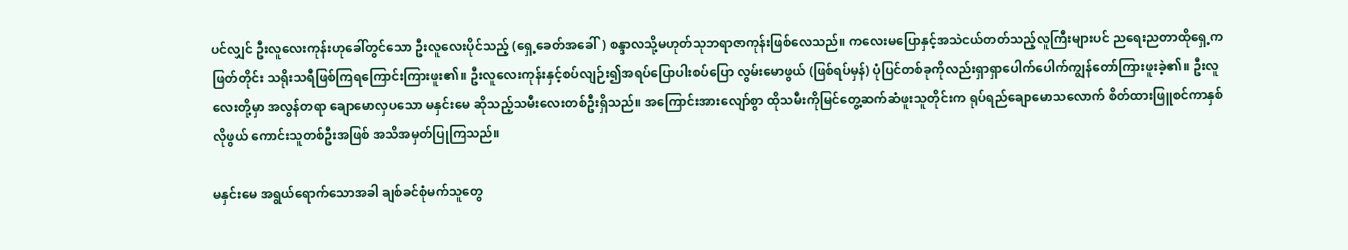ပင်လျှင် ဦးလူလေးကုန်းဟုခေါ်တွင်သော ဦးလူလေးပိုင်သည့် (ရှေ့ခေတ်အခေါ်) စန္ဒာလသို့မဟုတ်သုဘရာဇာကုန်းဖြစ်လေသည်။ ကလေးမပြောနှင့်အသဲငယ်တတ်သည့်လူကြီးများပင် ညရေးညတာထိုရှေ့ကဖြတ်တိုင်း သရိုးသရီဖြစ်ကြရကြောင်းကြားဖူး၏။ ဦးလူလေးကုန်းနှင့်စပ်လျဉ်း၍အရပ်ပြောပါးစပ်ပြော လွမ်းမောဖွယ် (ဖြစ်ရပ်မှန်) ပုံပြင်တစ်ခုကိုလည်းရှာရှာပေါက်ပေါက်ကျွန်တော်ကြားဖူးခဲ့၏။ ဦးလူလေးတို့မှာ အလွန်တရာ ချောမောလှပသော မနှင်းမေ ဆိုသည့်သမီးလေးတစ်ဦးရှိသည်။ အကြောင်းအားလျော်စွာ ထိုသမီးကိုမြင်တွေ့ဆက်ဆံဖူးသူတိုင်းက ရုပ်ရည်ချောမောသလောက် စိတ်ထားဖြူစင်ကာနှစ်လိုဖွယ် ကောင်းသူတစ်ဦးအဖြစ် အသိအမှတ်ပြုကြသည်။

မနှင်း‌မေ အရွယ်ရောက်သောအခါ ချစ်ခင်စုံမက်သူတွေ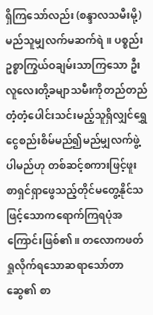ရှိကြသော်လည်း (စန္ဒာလသမီးမို့) မည်သူမျှလက်မဆက်ရဲ။ ပစ္စည်းဥစ္စာကြွယ်ဝချမ်းသာကြသော ဦးလူလေးတို့ခမျာသမီးကိုတည်တည်တံ့တံ့ပေါင်းသင်းမည့်သူရှိလျှင်ရွှေငွေစည်းစိမ်မည်၍မည်မျှလက်ဖွဲ့ပါမည်ဟု တစ်ဆင့်စကားဖြင့်ဖူးစာရှင်ရှာဖွေသည့်တိုင်မတွေ့နိုင်သဖြင့်သောကရောက်ကြရပုံအကြောင်းဖြစ်၏။ တလောကဖတ်ရှုလိုက်ရသောဆရာသော်တာဆွေ၏ စာ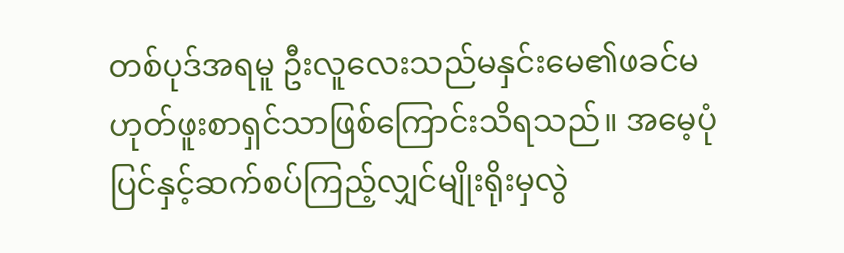တစ်ပုဒ်အရမူ ဦးလူလေးသည်မနှင်းမေ၏ဖခင်မဟုတ်ဖူးစာရှင်သာဖြစ်ကြောင်းသိရသည်။ အမေ့ပုံပြင်နှင့်ဆက်စပ်ကြည့်လျှင်မျိုးရိုးမှလွဲ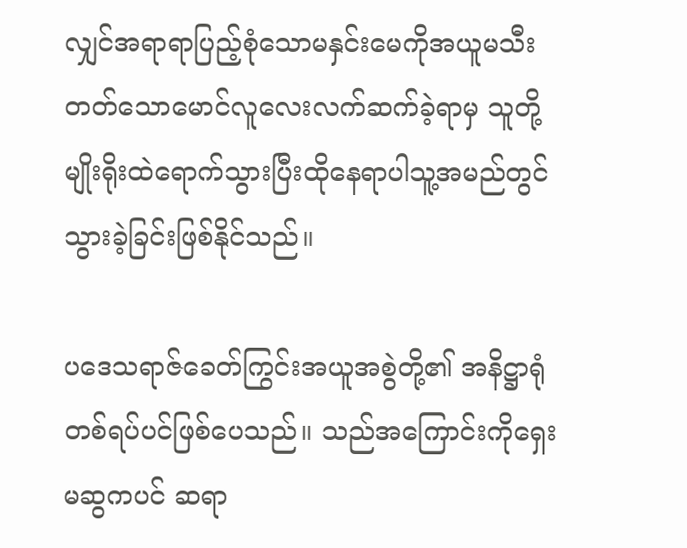လျှင်အရာရာပြည့်စုံသောမနှင်းမေကိုအယူမသီးတတ်သောမောင်လူလေးလက်ဆက်ခဲ့ရာမှ သူတို့မျိုးရိုးထဲရောက်သွားပြီးထိုနေရာပါသူ့အမည်တွင်သွားခဲ့ခြင်းဖြစ်နိုင်သည်။

ပဒေသရာဇ်ခေတ်ကြွင်းအယူအစွဲတို့၏ အနိဋ္ဌာရုံတစ်ရပ်ပင်ဖြစ်ပေသည်။ သည်အကြောင်းကိုရှေးမဆွကပင် ဆရာ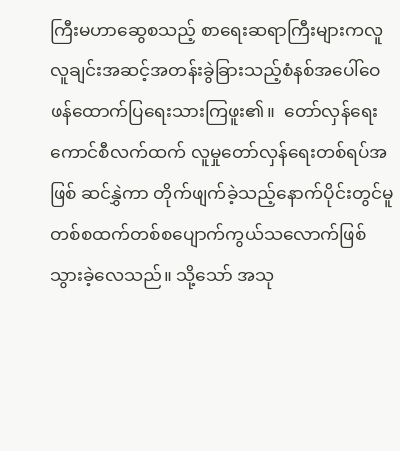ကြီးမဟာဆွေစသည့် စာရေးဆရာကြီးများကလူလူချင်းအဆင့်အတန်းခွဲခြားသည့်စံနစ်အပေါ်ဝေဖန်ထောက်ပြရေးသားကြဖူး၏။  တော်လှန်ရေးကောင်စီလက်ထက် လူမှုတော်လှန်ရေးတစ်ရပ်အဖြစ် ဆင်နွှဲကာ တိုက်ဖျက်ခဲ့သည့်နောက်ပိုင်းတွင်မူ တစ်စထက်တစ်စပျောက်ကွယ်သလောက်ဖြစ်သွားခဲ့လေသည်။ သို့သော် အသု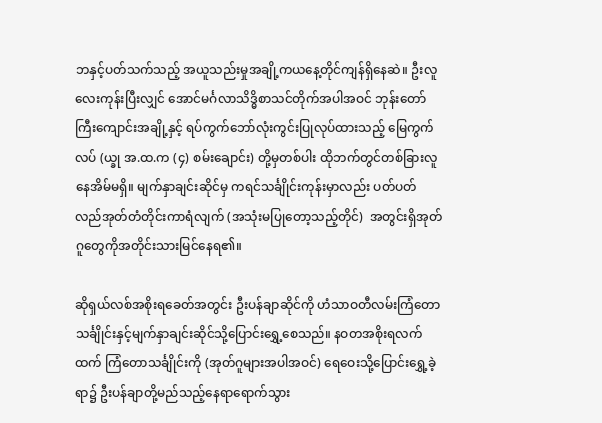ဘနှင့်ပတ်သက်သည့် အယူသည်းမှုအချို့ကယနေ့တိုင်ကျန်ရှိနေဆဲ။ ဦးလူလေးကုန်းပြီးလျှင် အောင်မင်္ဂလာသိဒ္ဓိစာသင်တိုက်အပါအဝင် ဘုန်းတော်ကြီးကျောင်းအချို့နှင့် ရပ်ကွက်ဘော်လုံးကွင်းပြုလုပ်ထားသည့် မြေကွက်လပ် (ယ္ခု အ.ထ.က (၄) စမ်းချောင်း) တို့မှတစ်ပါး ထိုဘက်တွင်တစ်ခြားလူနေအိမ်မရှိ။ မျက်နှာချင်းဆိုင်မှ ကရင်သင်္ချိုင်းကုန်းမှာလည်း ပတ်ပတ်လည်အုတ်တံတိုင်းကာရံလျက် (အသုံးမပြုတော့သည့်တိုင်)  အတွင်းရှိအုတ်ဂူတွေကိုအတိုင်းသားမြင်နေရ၏။

ဆိုရှယ်လစ်အစိုးရခေတ်အတွင်း ဦးပန်ချာဆိုင်ကို ဟံသာဝတီလမ်းကြံတောသင်္ချိုင်းနှင့်မျက်နှာချင်းဆိုင်သို့ပြောင်းရွှေ့စေသည်။ နဝတအစိုးရလက်ထက် ကြံတောသင်္ချိုင်းကို (အုတ်ဂူများအပါအဝင်) ရေဝေးသို့ပြောင်းရွှေ့ခဲ့ရာ၌ ဦးပန်ချာတို့မည်သည့်နေရာရောက်သွား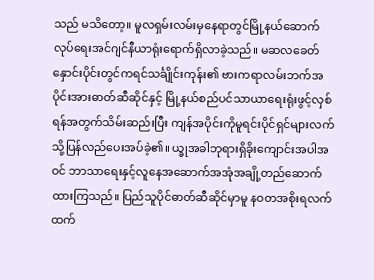သည် မသိတော့။ မူလရှမ်းလမ်းမှနေရာတွင်မြို့နယ်ဆောက်လုပ်ရေးအင်ဂျင်နီယာရုံးရောက်ရှိလာခဲ့သည်။ မဆလခေတ်နှောင်းပိုင်းတွင်ကရင်သင်္ချိုင်းကုန်း၏ ဗားကရာလမ်းဘက်အပိုင်းအားဓာတ်ဆီဆိုင်နှင့် မြို့နယ်စည်ပင်သာယာရေးရုံးဖွင့်လှစ်ရန်အတွက်သိမ်းဆည်းပြီး ကျန်အပိုင်းကိုမူရင်းပိုင်ရှင်များလက်သို့ပြန်လည်ပေးအပ်ခဲ့၏။ ယ္ခုအခါဘုရားရှိခိုးကျောင်းအပါအဝင် ဘာသာရေးနှင့်လူနေအဆောက်အအုံအချို့တည်ဆောက်ထားကြသည်။ ပြည်သူပိုင်ဓာတ်ဆီဆိုင်မှာမူ နဝတအစိုးရလက်ထက်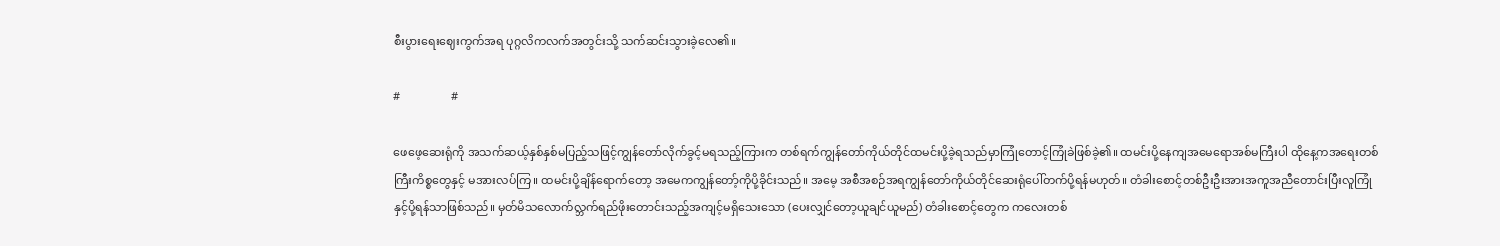စီးပွားရေးဈေးကွက်အရ ပုဂ္ဂလိကလက်အတွင်းသို့ သက်ဆင်းသွားခဲ့လေ၏။

#                  #

ဖေဖေ့ဆေးရုံကို အသက်ဆယ့်နှစ်နှစ်မပြည့်သဖြင့်ကျွန်တော်လိုက်ခွင့်မရသည့်ကြားက တစ်ရက်ကျွန်တော်ကိုယ်တိုင်ထမင်းပို့ခဲ့ရသည်မှာကြုံတောင့်ကြုံခဲဖြစ်ခဲ့၏။ ထမင်းပို့နေကျအမေရောအစ်မကြီးပါ ထိုနေ့ကအရေးတစ်ကြီးကိစ္စတွေနှင့် မအားလပ်ကြ။ ထမင်းပို့ချိန်ရောက်တော့ အမေကကျွန်တော့်ကိုပို့ခိုင်းသည်။ အမေ့ အစီအစဉ်အရကျွန်တော်ကိုယ်တိုင်ဆေးရုံပေါ်တက်ပို့ရန်မဟုတ်။ တံခါးစောင့်တစ်ဦးဦးအားအကူအညီတောင်းပြီးလူကြုံနှင့်ပို့ရန်သာဖြစ်သည်။ မှတ်မိသလောက်လ္ဘက်ရည်ဖိုးတောင်းသည့်အကျင့်မရှိသေးသော (ပေးလျှင်တော့ယူချင်ယူမည်) တံခါးစောင့်တွေက ကလေးတစ်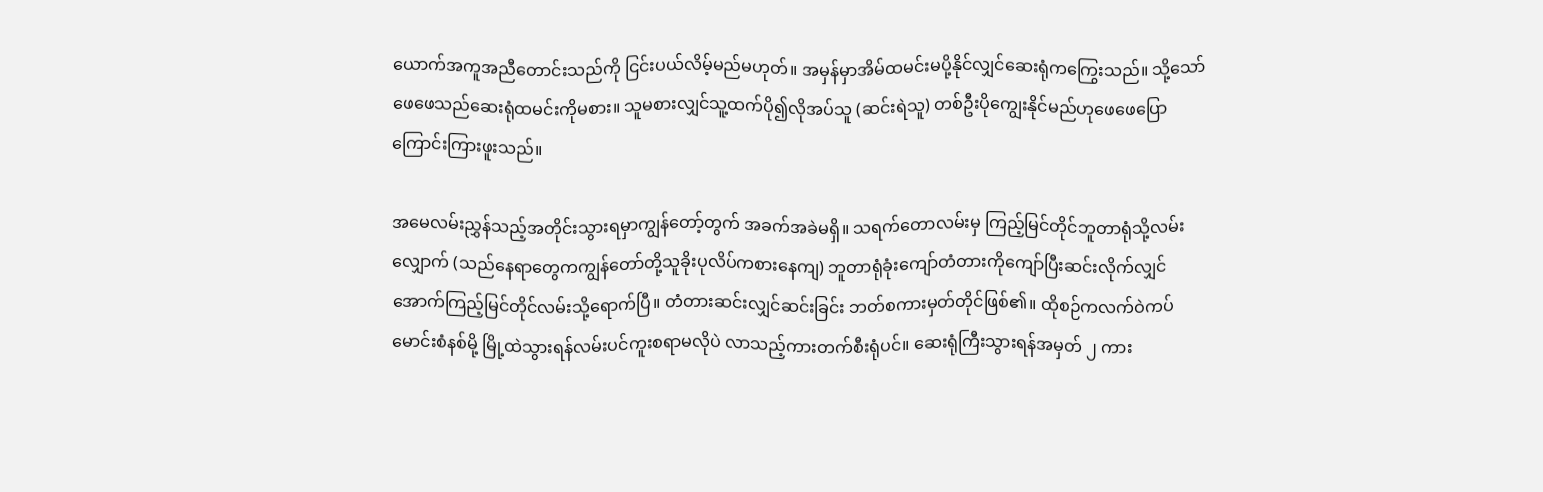ယောက်အကူအညီတောင်းသည်ကို ငြင်းပယ်လိမ့်မည်မဟုတ်။ အမှန်မှာအိမ်ထမင်းမပို့နိုင်လျှင်ဆေးရုံကကြွေးသည်။ သို့သော်ဖေဖေသည်ဆေးရုံထမင်းကိုမစား။ သူမစားလျှင်သူ့ထက်ပို၍လိုအပ်သူ (ဆင်းရဲသူ) တစ်ဦးပိုကျွေးနိုင်မည်ဟုဖေဖေပြောကြောင်းကြားဖူးသည်။

အမေလမ်းညွှန်သည့်အတိုင်းသွားရမှာကျွန်တော့်တွက် အခက်အခဲမရှိ။ သရက်တောလမ်းမှ ကြည့်မြင်တိုင်ဘူတာရုံသို့လမ်းလျှောက် (သည်နေရာတွေကကျွန်တော်တို့သူခိုးပုလိပ်ကစားနေကျ) ဘူတာရုံခုံးကျော်တံတားကိုကျော်ပြီးဆင်းလိုက်လျှင် အောက်ကြည့်မြင်တိုင်လမ်းသို့ရောက်ပြီ။ တံတားဆင်းလျှင်ဆင်းခြင်း ဘတ်စကားမှတ်တိုင်ဖြစ်၏။ ထိုစဉ်ကလက်ဝဲကပ်မောင်းစံနစ်မို့ မြို့ထဲသွားရန်လမ်းပင်ကူးစရာမလိုပဲ လာသည့်ကားတက်စီးရုံပင်။ ဆေးရုံကြီးသွားရန်အမှတ် ၂ ကား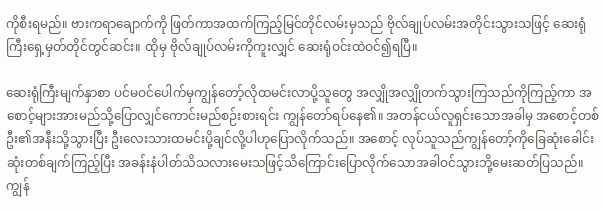ကိုစီးရမည်။ ဗားကရာချောက်ကို ဖြတ်ကာအထက်ကြည့်မြင်တိုင်လမ်းမှသည် ဗိုလ်ချုပ်လမ်းအတိုင်းသွားသဖြင့် ဆေးရုံကြီးရှေ့မှတ်တိုင်တွင်ဆင်း။ ထိုမှ ဗိုလ်ချုပ်လမ်းကိုကူးလျှင် ဆေးရုံဝင်းထဲဝင်၍ရပြီ။

ဆေးရုံကြီးမျက်နှာစာ ပင်မဝင်ပေါက်မှကျွန်တော့်လိုထမင်းလာပို့သူတွေ အလျှိုအလျှိုတက်သွားကြသည်ကိုကြည့်ကာ အစောင့်များအားမည်သို့ပြောလျှင်ကောင်းမည်စဉ်းစားရင်း ကျွန်တော်ရပ်နေ၏။ အတန်ငယ်လူရှင်းသောအခါမှ အစောင့်တစ်ဦး၏အနီးသို့သွားပြီး ဦးလေးသားထမင်းပို့ချင်လို့ပါဟုပြောလိုက်သည်။ အစောင့် လုပ်သူသည်ကျွန်တော့်ကိုခြေဆုံးခေါင်းဆုံးတစ်ချက်ကြည့်ပြီး အခန်းနံပါတ်သိသလားမေးသဖြင့်သိကြောင်းပြောလိုက်သောအခါဝင်သွားဘို့မေးဆတ်ပြသည်။ ကျွန်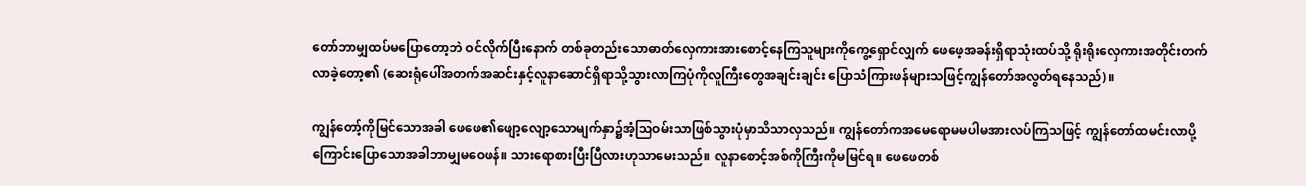တော်ဘာမျှထပ်မပြောတော့ဘဲ ဝင်လိုက်ပြီးနောက် တစ်ခုတည်းသောဓာတ်လှေကားအားစောင့်နေကြသူများကိုကွေ့ရှောင်လျှက် ဖေဖေ့အခန်းရှိရာသုံးထပ်သို့ ရိုးရိုးလှေကားအတိုင်းတက်လာခဲ့တော့၏ (ဆေးရုံပေါ်အတက်အဆင်းနှင့်လူနာဆောင်ရှိရာသို့သွားလာကြပုံကိုလူကြီးတွေအချင်းချင်း ပြောသံကြားဖန်များသဖြင့်ကျွန်တော်အလွတ်ရနေသည်)။

ကျွန်တော့်ကိုမြင်သောအခါ ဖေဖေ၏ဖျော့လျော့သောမျက်နှာ၌အံ့သြဝမ်းသာဖြစ်သွားပုံမှာသိသာလှသည်။ ကျွန်တော်ကအမေရောမမပါမအားလပ်ကြသဖြင့် ကျွန်တော်ထမင်းလာပို့ကြောင်းပြောသောအခါဘာမျှမဝေဖန်။ သားရောစားပြီးပြီလားဟုသာမေးသည်။ လူနာစောင့်အစ်ကိုကြီးကိုမမြင်ရ။ ဖေဖေတစ်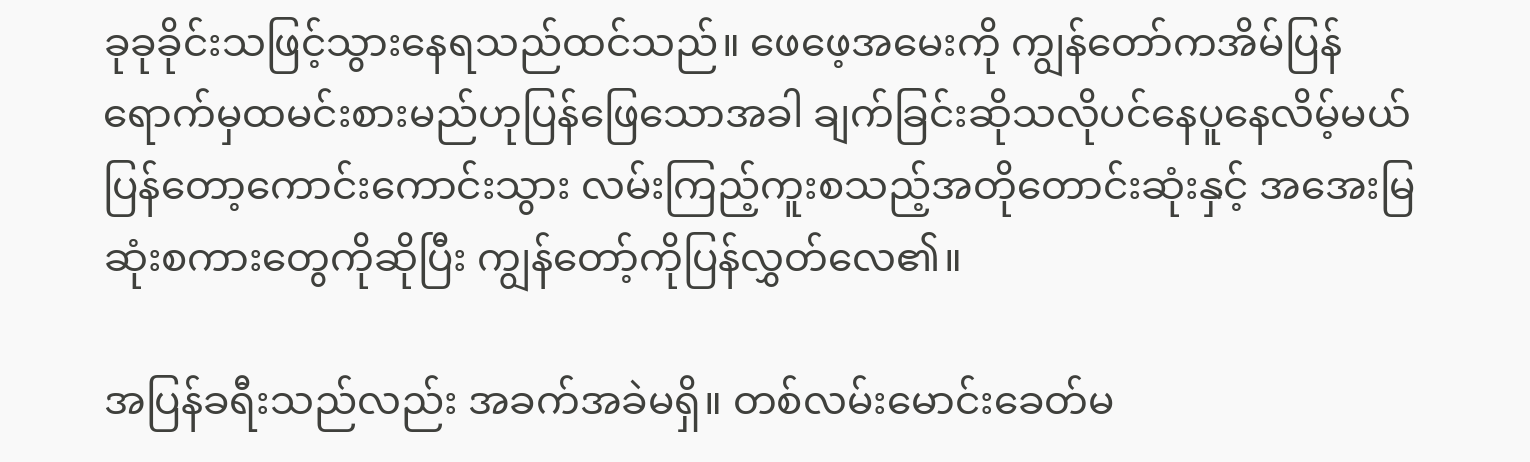ခုခုခိုင်းသဖြင့်သွားနေရသည်ထင်သည်။ ဖေဖေ့အမေးကို ကျွန်တော်ကအိမ်ပြန်ရောက်မှထမင်းစားမည်ဟုပြန်ဖြေသောအခါ ချက်ခြင်းဆိုသလိုပင်နေပူနေလိမ့်မယ်ပြန်တော့ကောင်းကောင်းသွား လမ်းကြည့်ကူးစသည့်အတိုတောင်းဆုံးနှင့် အအေးမြဆုံးစကားတွေကိုဆိုပြီး ကျွန်တော့်ကိုပြန်လွှတ်လေ၏။

အပြန်ခရီးသည်လည်း အခက်အခဲမရှိ။ တစ်လမ်းမောင်းခေတ်မ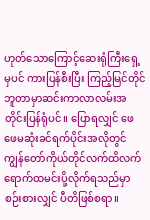ဟုတ်သောကြောင့်ဆေးရုံကြီးရှေ့မှပင် ကားပြန်စီးပြီး ကြည့်မြင်တိုင်ဘူတာမှာဆင်းကာလာလမ်းအတိုင်းပြန်ရုံပင်။ ပြောရလျှင် ဖေဖေမဆုံးခင်ရက်ပိုင်းအလိုတွင် ကျွန်တော်ကိုယ်တိုင်လက်ထိလက်ရောက်ထမင်းပို့လိုက်ရသည်မှာစဉ်းစားလျှင် ပီတိဖြစ်စရာ။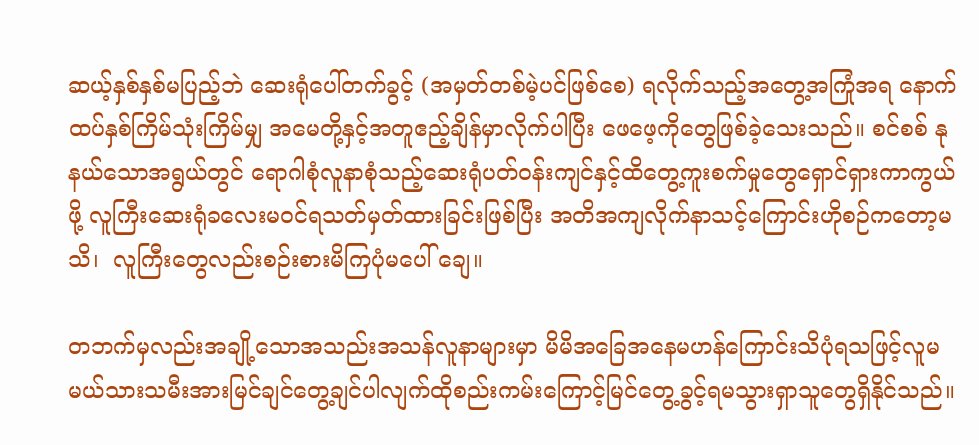ဆယ့်နှစ်နှစ်မပြည့်ဘဲ ဆေးရုံပေါ်တက်ခွင့် (အမှတ်တစ်မဲ့ပင်ဖြစ်စေ) ရလိုက်သည့်အတွေ့အကြုံအရ နောက်ထပ်နှစ်ကြိမ်သုံးကြိမ်မျှ အမေတို့နှင့်အတူဧည့်ချိန်မှာလိုက်ပါပြီး ဖေဖေ့ကိုတွေဖြစ်ခဲ့သေးသည်။ စင်စစ် နုနယ်သောအရွယ်တွင် ရောဂါစုံလူနာစုံသည့်ဆေးရုံပတ်ဝန်းကျင်နှင့်ထိတွေ့ကူးစက်မှုတွေရှောင်ရှားကာကွယ်ဖို့ လူကြီးဆေးရုံခလေးမဝင်ရသတ်မှတ်ထားခြင်းဖြစ်ပြီး အတိအကျလိုက်နာသင့်ကြောင်းဟိုစဉ်ကတော့မသိ၊  လူကြီးတွေလည်းစဉ်းစားမိကြပုံမပေါ် ချေ။

တဘက်မှလည်းအချို့သောအသည်းအသန်လူနာများမှာ မိမိအခြေအနေမဟန်ကြောင်းသိပုံရသဖြင့်လူမမယ်သားသမီးအားမြင်ချင်တွေ့ချင်ပါလျက်ထိုစည်းကမ်းကြောင့်မြင်တွေ့ခွင့်ရမသွားရှာသူတွေရှိနိုင်သည်။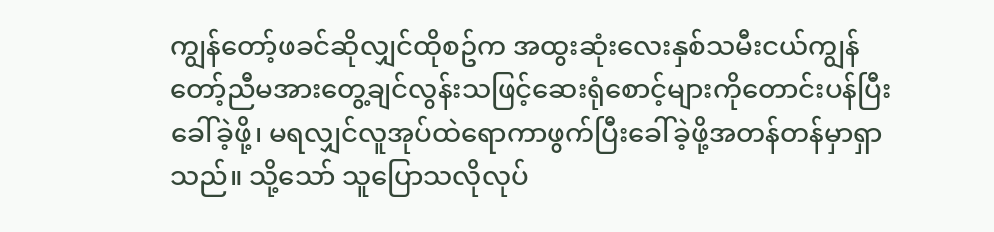ကျွန်တော့်ဖခင်ဆိုလျှင်ထိုစဥ်က အထွးဆုံးလေးနှစ်သမီးငယ်ကျွန်တော့်ညီမအားတွေ့ချင်လွန်းသဖြင့်ဆေးရုံစောင့်များကိုတောင်းပန်ပြီးခေါ်ခဲ့ဖို့၊ မရလျှင်လူအုပ်ထဲရောကာဖွက်ပြီးခေါ်ခဲ့ဖို့အတန်တန်မှာရှာသည်။ သို့သော် သူပြောသလိုလုပ်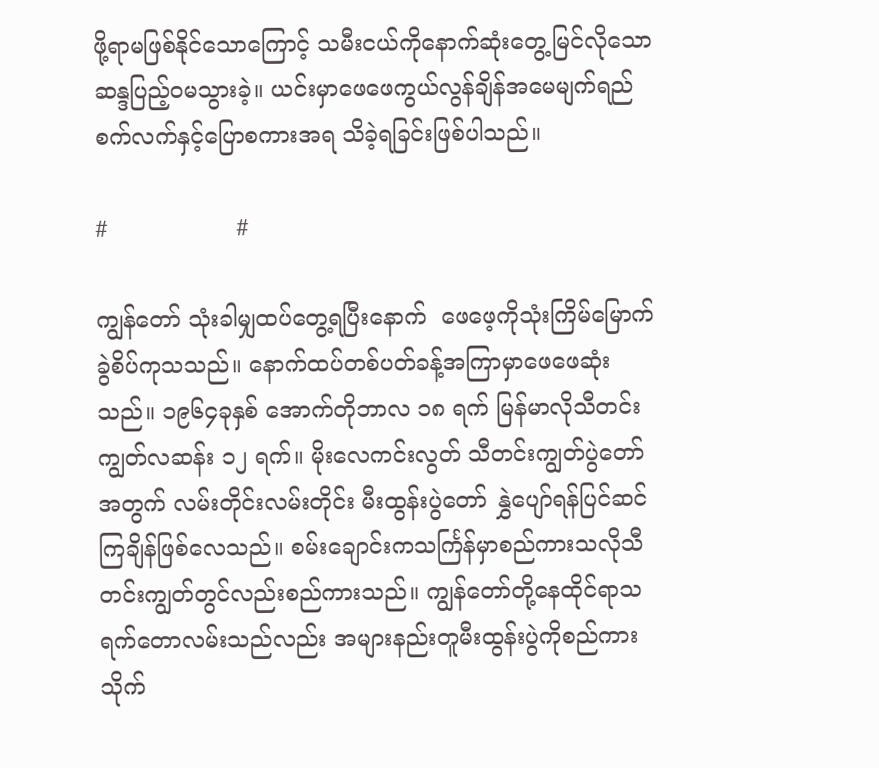ဖို့ရာမဖြစ်နိုင်သောကြောင့် သမီးငယ်ကိုနောက်ဆုံးတွေ့မြင်လိုသောဆန္ဒပြည့်ဝမသွားခဲ့။ ယင်းမှာဖေဖေကွယ်လွန်ချိန်အမေမျက်ရည်စက်လက်နှင့်ပြောစကားအရ သိခဲ့ရခြင်းဖြစ်ပါသည်။

#                  #

ကျွန်တော် သုံးခါမျှထပ်တွေ့ရပြီးနောက်  ဖေဖေ့ကိုသုံးကြိမ်မြောက်ခွဲစိပ်ကုသသည်။ နောက်ထပ်တစ်ပတ်ခန့်အကြာမှာဖေဖေဆုံးသည်။ ၁၉၆၄ခုနှစ် အောက်တိုဘာလ ၁၈ ရက် မြန်မာလိုသီတင်းကျွတ်လဆန်း ၁၂ ရက်။ မိုးလေကင်းလွတ် သီတင်းကျွတ်ပွဲတော်အတွက် လမ်းတိုင်းလမ်းတိုင်း မီးထွန်းပွဲတော် နွှဲပျော်ရန်ပြင်ဆင်ကြချိန်ဖြစ်လေသည်။ စမ်းချောင်းကသင်္ကြန်မှာစည်ကားသလိုသီတင်းကျွတ်တွင်လည်းစည်ကားသည်။ ကျွန်တော်တို့နေထိုင်ရာသရက်တောလမ်းသည်လည်း အများနည်းတူမီးထွန်းပွဲကိုစည်ကားသိုက်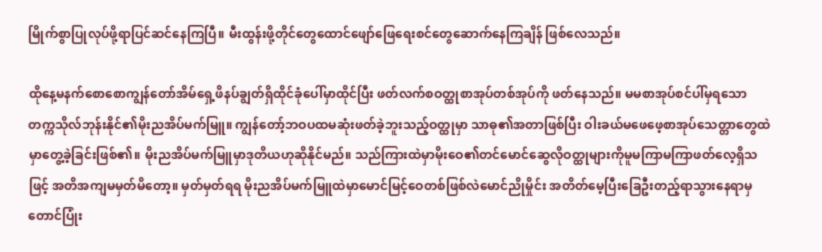မြိုက်စွာပြုလုပ်ဖို့ရာပြင်ဆင်နေကြပြီ။ မီးထွန်းဖို့တိုင်တွေထောင်ဖျော်ဖြေရေးစင်တွေဆောက်နေကြချိန် ဖြစ်လေသည်။

ထိုနေ့မနက်စောစောကျွန်တော်အိမ်ရှေ့ဖိနပ်ချွတ်ရှိထိုင်ခုံပေါ်မှာထိုင်ပြီး ဖတ်လက်စဝတ္ထုစာအုပ်တစ်အုပ်ကို ဖတ်နေသည်။ မမစာအုပ်စင်ပါ်မှရသော တက္ကသိုလ်ဘုန်းနိုင်၏မိုးညအိပ်မက်မြူ။ ကျွန်တော့်ဘဝပထမဆုံးဖတ်ခဲ့ဘူးသည့်ဝတ္ထုမှာ သာဓု၏အတာဖြစ်ပြီး ဝါးခယ်မဖေဖေ့စာအုပ်သေတ္တာတွေထဲမှာတွေ့ခဲ့ခြင်းဖြစ်၏။ မိုးညအိပ်မက်မြူမှာဒုတိယဟုဆိုနိုင်မည်။ သည်ကြားထဲမှာမိုးဝေ၏တင်မောင်ဆွေလိုဝတ္ထုများကိုမူမကြာမကြာဖတ်လေ့ရှိသဖြင့် အတိအကျမမှတ်မိတော့။ မှတ်မှတ်ရရ မိုးညအိပ်မက်မြူထဲမှာမောင်မြင့်ဝေတစ်ဖြစ်လဲမောင်ညိုမှိုင်း အတိတ်မေ့ပြီးခြေဦးတည့်ရာသွားနေရာမှတောင်ပြုံး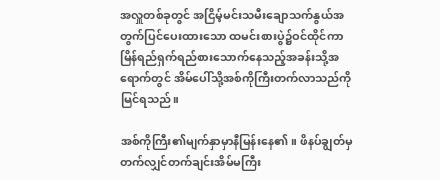အလှူတစ်ခုတွင် အငြိမ့်မင်းသမီးချောသက်နွယ်အတွက်ပြင်ပေးထားသော ထမင်းစားပွဲ၌ဝင်ထိုင်ကာ မြိန်ရည်ရှက်ရည်စားသောက်နေသည့်အခန်းသို့အရောက်တွင် အိမ်ပေါ်သို့အစ်ကိုကြီးတက်လာသည်ကိုမြင်ရသည်။

အစ်ကိုကြီး၏မျက်နှာမှာနီမြန်းနေ၏။ ဖိနပ်ချွတ်မှတက်လျှင်တက်ချင်းအိမ်မကြီး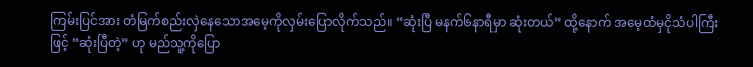ကြမ်းပြင်အား တံမြက်စည်းလှဲနေသောအမေ့ကိုလှမ်းပြောလိုက်သည်။ “ဆုံးပြီ မနက်၆နာရီမှာ ဆုံးတယ်” ထို့နောက် အမေ့ထံမှငိုသံပါကြီးဖြင့် “ဆုံးပြီတဲ့” ဟု မည်သူ့ကိုပြော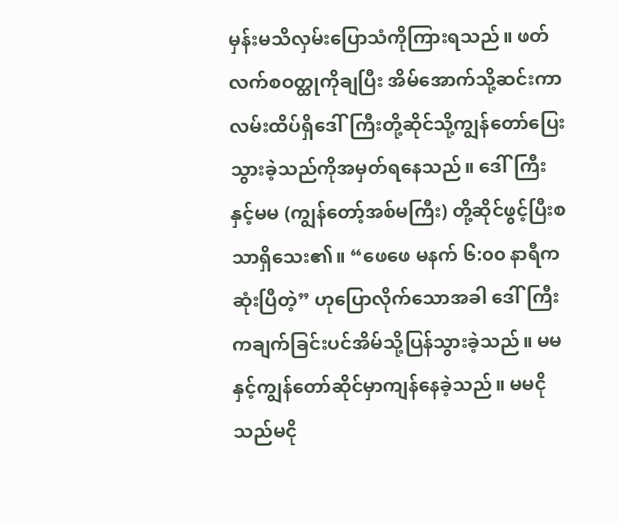မှန်းမသိလှမ်းပြောသံကိုကြားရသည်။ ဖတ်လက်စဝတ္ထုကိုချပြီး အိမ်အောက်သို့ဆင်းကာလမ်းထိပ်ရှိဒေါ်ကြီးတို့ဆိုင်သို့ကျွန်တော်ပြေးသွားခဲ့သည်ကိုအမှတ်ရနေသည်။ ဒေါ်ကြီးနှင့်မမ (ကျွန်တော့်အစ်မကြီး) တို့ဆိုင်ဖွင့်ပြီးစသာရှိသေး၏။ “ဖေဖေ မနက် ၆:၀၀ နာရီကဆုံးပြီတဲ့” ဟုပြောလိုက်သောအခါ ဒေါ်ကြီးကချက်ခြင်းပင်အိမ်သို့ပြန်သွားခဲ့သည်။ မမနှင့်ကျွန်တော်ဆိုင်မှာကျန်နေခဲ့သည်။ မမငိုသည်မငို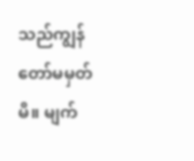သည်ကျွန်တော်မမှတ်မိ။ မျက်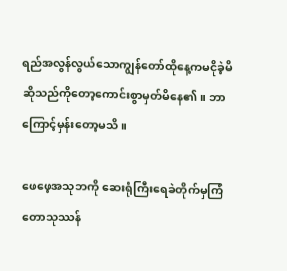ရည်အလွန်လွယ်သောကျွန်တော်ထိုနေ့ကမငိုခဲ့မိဆိုသည်ကိုတော့ကောင်းစွာမှတ်မိနေ၏။ ဘာကြောင့်မှန်းတော့မသိ။

ဖေဖေ့အသုဘကို ဆေးရုံကြီးရေခဲတိုက်မှကြံတောသုဿန်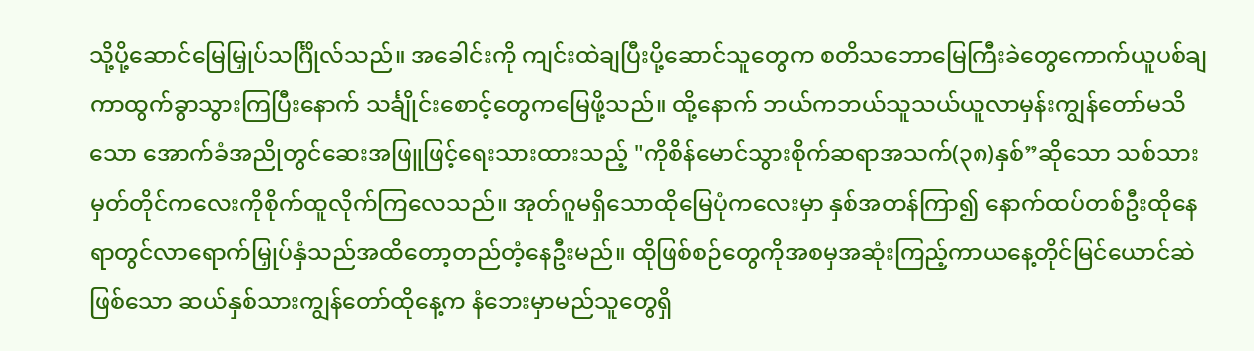သို့ပို့ဆောင်မြေမြှုပ်သင်္ဂြိုလ်သည်။ အခေါင်းကို ကျင်းထဲချပြီးပို့ဆောင်သူတွေက စတိသဘောမြေကြီးခဲတွေကောက်ယူပစ်ချကာထွက်ခွာသွားကြပြီးနောက် သင်္ချိုင်းစောင့်တွေကမြေဖို့သည်။ ထို့နောက် ဘယ်ကဘယ်သူသယ်ယူလာမှန်းကျွန်တော်မသိသော အောက်ခံအညိုတွင်ဆေးအဖြူဖြင့်ရေးသားထားသည့် "ကိုစိန်မောင်သွားစိုက်ဆရာအသက်(၃၈)နှစ်”ဆိုသော သစ်သားမှတ်တိုင်ကလေးကိုစိုက်ထူလိုက်ကြလေသည်။ အုတ်ဂူမရှိသောထိုမြေပုံကလေးမှာ နှစ်အတန်ကြာ၍ နောက်ထပ်တစ်ဦးထိုနေရာတွင်လာရောက်မြှုပ်နှံသည်အထိတော့တည်တံ့နေဦးမည်။ ထိုဖြစ်စဉ်တွေကိုအစမှအဆုံးကြည့်ကာယနေ့တိုင်မြင်ယောင်ဆဲဖြစ်သော ဆယ်နှစ်သားကျွန်တော်ထိုနေ့က နံဘေးမှာမည်သူတွေရှိ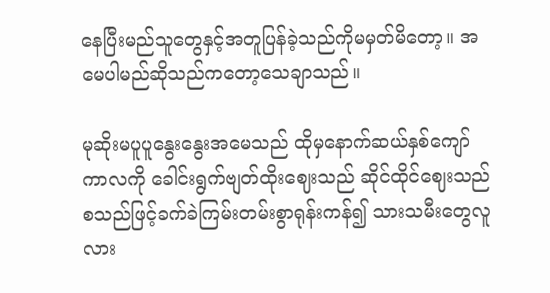နေပြီးမည်သူတွေနှင့်အတူပြန်ခဲ့သည်ကိုမမှတ်မိတော့။ အမေပါမည်ဆိုသည်ကတော့သေချာသည်။

မုဆိုးမပူပူနွေးနွေးအမေသည် ထိုမှနောက်ဆယ်နှစ်ကျော်ကာလကို ခေါင်းရွက်ဗျတ်ထိုးဈေးသည် ဆိုင်ထိုင်ဈေးသည်စသည်ဖြင့်ခက်ခဲကြမ်းတမ်းစွာရုန်းကန်၍ သားသမီးတွေလူလား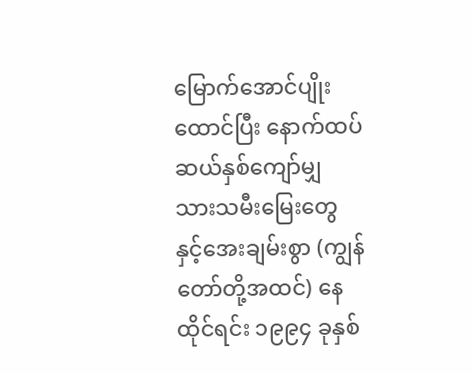မြောက်အောင်ပျိုးထောင်ပြီး နောက်ထပ်ဆယ်နှစ်ကျော်မျှ သားသမီးမြေးတွေနှင့်အေးချမ်းစွာ (ကျွန်တော်တို့အထင်) နေထိုင်ရင်း ၁၉၉၄ ခုနှစ်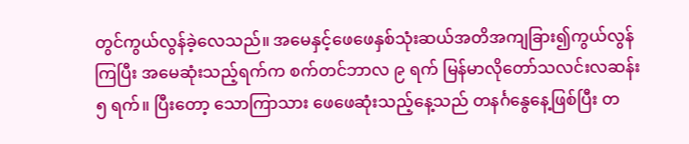တွင်ကွယ်လွန်ခဲ့လေသည်။ အမေနှင့်ဖေဖေနှစ်သုံးဆယ်အတိအကျခြား၍ကွယ်လွန်ကြပြီး အမေဆုံးသည့်ရက်က စက်တင်ဘာလ ၉ ရက် မြန်မာလိုတော်သလင်းလဆန်း ၅ ရက်။ ပြီးတော့ သောကြာသား ဖေဖေဆုံးသည့်နေ့သည် တနင်္ဂနွေနေ့ဖြစ်ပြီး တ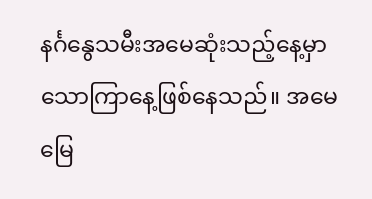နင်္ဂနွေသမီးအမေဆုံးသည့်နေ့မှာသောကြာနေ့ဖြစ်နေသည်။ အမေမြေ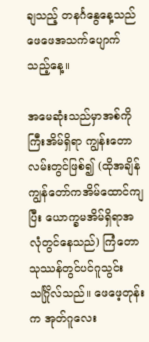ချသည့် တနင်္ဂနွေနေ့သည် ဖေဖေအသက်ပျောက်သည့်နေ့။

အမေဆုံးသည်မှာအစ်ကိုကြီးအိမ်ရှိရာ ကျွန်းတောလမ်းတွင်ဖြစ်၍ (ထိုအချိန်ကျွန်တော်ကအိမ်ထောင်ကျပြီး ယောက္ခမအိမ်ရှိရာအလုံတွင်နေသည်) ကြံတောသုဿန်တွင်ပင်ဂူသွင်းသင်္ဂြိုလ်သည်။ ဖေဖေ့တုန်းက အုတ်ဂူလေး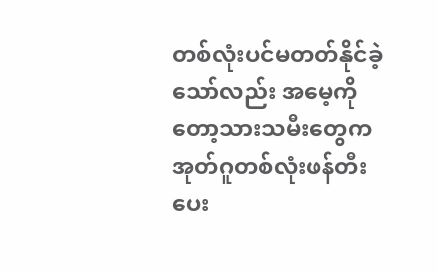တစ်လုံးပင်မတတ်နိုင်ခဲ့သော်လည်း အမေ့ကိုတော့သားသမီးတွေကအုတ်ဂူတစ်လုံးဖန်တီးပေး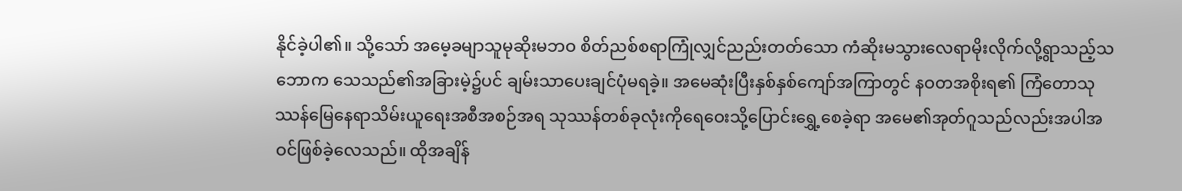နိုင်ခဲ့ပါ၏။ သို့သော် အမေ့ခမျာသူမုဆိုးမဘဝ စိတ်ညစ်စရာကြုံလျှင်ညည်းတတ်သော ကံဆိုးမသွားလေရာမိုးလိုက်လို့ရွာသည့်သဘောက သေသည်၏အခြားမဲ့၌ပင် ချမ်းသာပေးချင်ပုံမရခဲ့။ အမေဆုံးပြီးနှစ်နှစ်ကျော်အကြာတွင် နဝတအစိုးရ၏ ကြံတောသုဿန်မြေနေရာသိမ်းယူရေးအစီအစဉ်အရ သုဿန်တစ်ခုလုံးကိုရေဝေးသို့ပြောင်းရွှေ့စေခဲ့ရာ အမေ၏အုတ်ဂူသည်လည်းအပါအဝင်ဖြစ်ခဲ့လေသည်။ ထိုအချိန်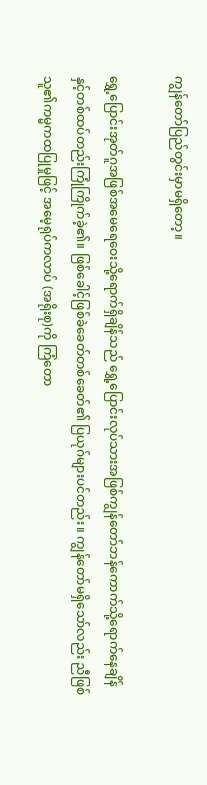ကျွန်တော်ပြည်တွင်းမှာမရှိတော့။

ရွှေ့ပြောင်းအုတ်ဂူအဖြစ်အမေရေဝေးသို့ရောက်ရှိချိန်သည် ရွှေ့ပြောင်းလုပ်သားအဖြစ်ကျွန်တော်ဘန်ကောက်သို့ရောက်နေချိန်နှင့်တစ်ထပ်တည်းကြုံကြိုက်ခဲ့၏။ ဖြစ်ခေါင့်ဖြစ်ခဲခေတ်တစ်ခေတ်၏ ပြယုဂ်များပင်တည်း။ ကျွန်တော်မရှိသော်လည်း ညီဖြစ်သူ၏ကမ္မကထပြုမှုဖြင့် အမေ့ရုပ်ကလာပ် (အရိုးစု)ကို ကြံတော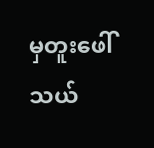မှတူးဖေါ် သယ်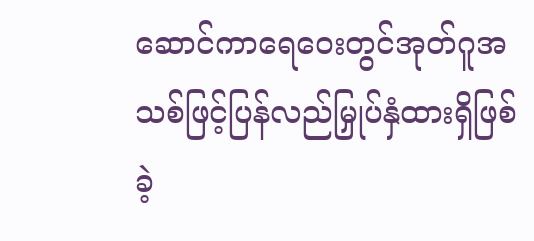ဆောင်ကာရေဝေးတွင်အုတ်ဂူအသစ်ဖြင့်ပြန်လည်မြှုပ်နှံထားရှိဖြစ်ခဲ့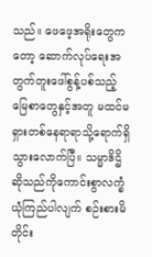သည်။ ဖေဖေ့အရိုးတွေကတော့ ဆောက်လုပ်ရေးအတွက်တူးဖေါ်စွန့်ပစ်သည့်မြေစာတွေနှင့်အတူ မထင်မရှားတစ်နေရာရာသို့ရောက်ရှိသွားလောက်ပြီ။ သမ္မာဒိဌိဆိုသည်ကိုကောင်းစွာလက္ခံယုံကြည်ပါလျက် စဉ်းစားမိတိုင်း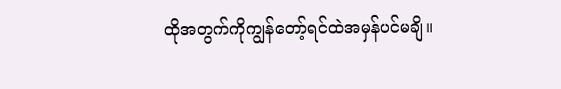ထိုအတွက်ကိုကျွန်တော့်ရင်ထဲအမှန်ပင်မချိ။